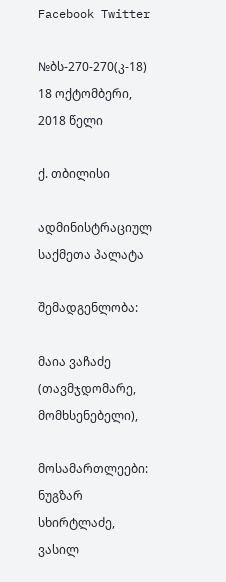Facebook Twitter

№ბს-270-270(კ-18) 18 ოქტომბერი, 2018 წელი

ქ. თბილისი

ადმინისტრაციულ საქმეთა პალატა

შემადგენლობა:

მაია ვაჩაძე (თავმჯდომარე, მომხსენებელი),

მოსამართლეები: ნუგზარ სხირტლაძე, ვასილ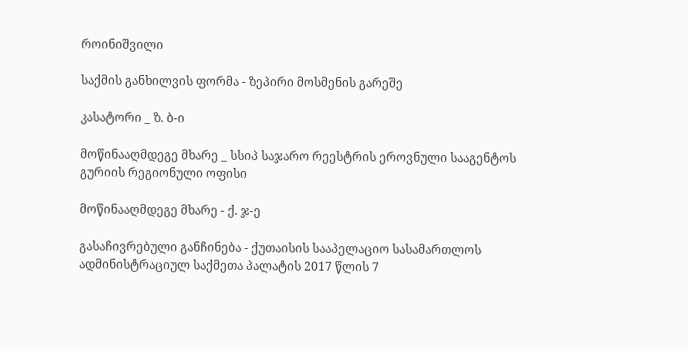როინიშვილი

საქმის განხილვის ფორმა - ზეპირი მოსმენის გარეშე

კასატორი _ ზ. ბ-ი

მოწინააღმდეგე მხარე _ სსიპ საჯარო რეესტრის ეროვნული სააგენტოს გურიის რეგიონული ოფისი

მოწინააღმდეგე მხარე - ქ. ჯ-ე

გასაჩივრებული განჩინება - ქუთაისის სააპელაციო სასამართლოს ადმინისტრაციულ საქმეთა პალატის 2017 წლის 7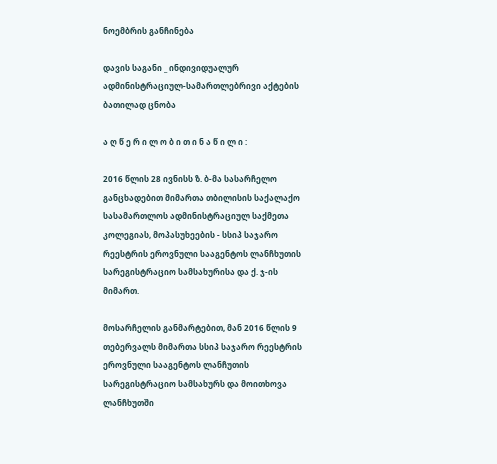ნოემბრის განჩინება

დავის საგანი _ ინდივიდუალურ ადმინისტრაციულ-სამართლებრივი აქტების ბათილად ცნობა

ა ღ წ ე რ ი ლ ო ბ ი თ ი ნ ა წ ი ლ ი :

2016 წლის 28 ივნისს ზ. ბ-მა სასარჩელო განცხადებით მიმართა თბილისის საქალაქო სასამართლოს ადმინისტრაციულ საქმეთა კოლეგიას, მოპასუხეების - სსიპ საჯარო რეესტრის ეროვნული სააგენტოს ლანჩხუთის სარეგისტრაციო სამსახურისა და ქ. ჯ-ის მიმართ.

მოსარჩელის განმარტებით, მან 2016 წლის 9 თებერვალს მიმართა სსიპ საჯარო რეესტრის ეროვნული სააგენტოს ლანჩუთის სარეგისტრაციო სამსახურს და მოითხოვა ლანჩხუთში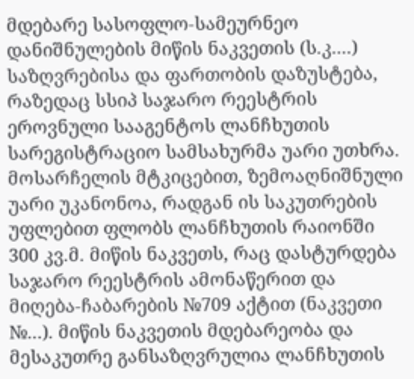მდებარე სასოფლო-სამეურნეო დანიშნულების მიწის ნაკვეთის (ს.კ....) საზღვრებისა და ფართობის დაზუსტება, რაზედაც სსიპ საჯარო რეესტრის ეროვნული სააგენტოს ლანჩხუთის სარეგისტრაციო სამსახურმა უარი უთხრა. მოსარჩელის მტკიცებით, ზემოაღნიშნული უარი უკანონოა, რადგან ის საკუთრების უფლებით ფლობს ლანჩხუთის რაიონში 300 კვ.მ. მიწის ნაკვეთს, რაც დასტურდება საჯარო რეესტრის ამონაწერით და მიღება-ჩაბარების №709 აქტით (ნაკვეთი №...). მიწის ნაკვეთის მდებარეობა და მესაკუთრე განსაზღვრულია ლანჩხუთის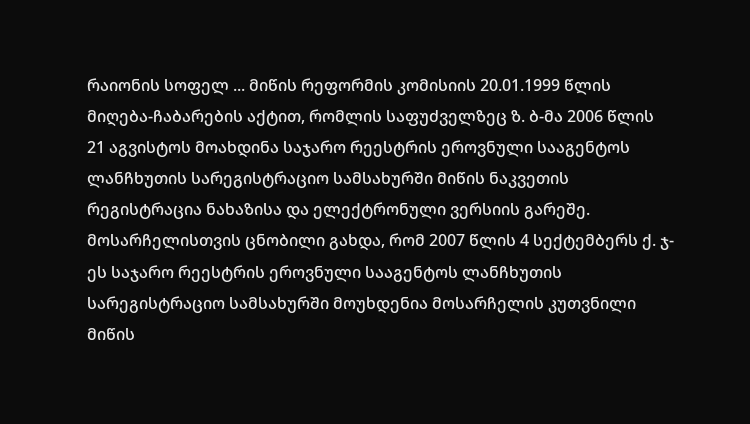რაიონის სოფელ ... მიწის რეფორმის კომისიის 20.01.1999 წლის მიღება-ჩაბარების აქტით, რომლის საფუძველზეც ზ. ბ-მა 2006 წლის 21 აგვისტოს მოახდინა საჯარო რეესტრის ეროვნული სააგენტოს ლანჩხუთის სარეგისტრაციო სამსახურში მიწის ნაკვეთის რეგისტრაცია ნახაზისა და ელექტრონული ვერსიის გარეშე. მოსარჩელისთვის ცნობილი გახდა, რომ 2007 წლის 4 სექტემბერს ქ. ჯ-ეს საჯარო რეესტრის ეროვნული სააგენტოს ლანჩხუთის სარეგისტრაციო სამსახურში მოუხდენია მოსარჩელის კუთვნილი მიწის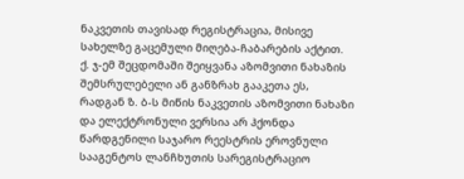ნაკვეთის თავისად რეგისტრაცია, მისივე სახელზე გაცემული მიღება-ჩაბარების აქტით. ქ. ჯ-ემ შეცდომაში შეიყვანა აზომვითი ნახაზის შემსრულებელი ან განზრახ გააკეთა ეს, რადგან ზ. ბ-ს მიწის ნაკვეთის აზომვითი ნახაზი და ელექტრონული ვერსია არ ჰქონდა წარდგენილი საჯარო რეესტრის ეროვნული სააგენტოს ლანჩხუთის სარეგისტრაციო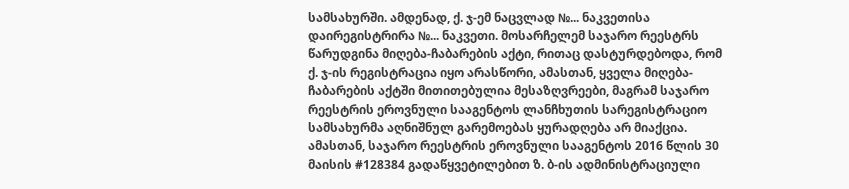სამსახურში. ამდენად, ქ. ჯ-ემ ნაცვლად №... ნაკვეთისა დაირეგისტრირა №... ნაკვეთი. მოსარჩელემ საჯარო რეესტრს წარუდგინა მიღება-ჩაბარების აქტი, რითაც დასტურდებოდა, რომ ქ. ჯ-ის რეგისტრაცია იყო არასწორი, ამასთან, ყველა მიღება-ჩაბარების აქტში მითითებულია მესაზღვრეები, მაგრამ საჯარო რეესტრის ეროვნული სააგენტოს ლანჩხუთის სარეგისტრაციო სამსახურმა აღნიშნულ გარემოებას ყურადღება არ მიაქცია. ამასთან, საჯარო რეესტრის ეროვნული სააგენტოს 2016 წლის 30 მაისის #128384 გადაწყვეტილებით ზ. ბ-ის ადმინისტრაციული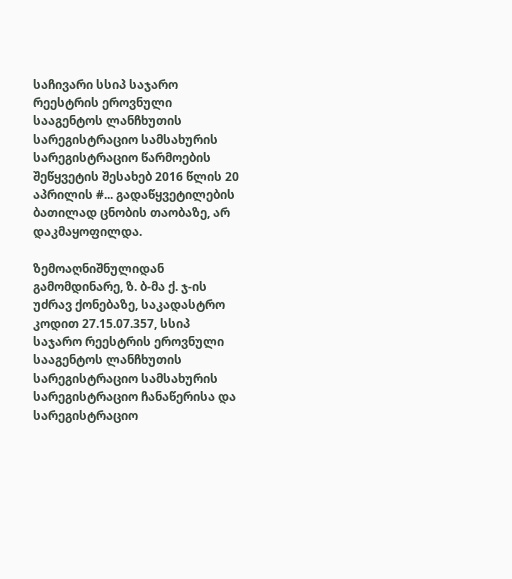საჩივარი სსიპ საჯარო რეესტრის ეროვნული სააგენტოს ლანჩხუთის სარეგისტრაციო სამსახურის სარეგისტრაციო წარმოების შეწყვეტის შესახებ 2016 წლის 20 აპრილის #... გადაწყვეტილების ბათილად ცნობის თაობაზე, არ დაკმაყოფილდა.

ზემოაღნიშნულიდან გამომდინარე, ზ. ბ-მა ქ. ჯ-ის უძრავ ქონებაზე, საკადასტრო კოდით 27.15.07.357, სსიპ საჯარო რეესტრის ეროვნული სააგენტოს ლანჩხუთის სარეგისტრაციო სამსახურის სარეგისტრაციო ჩანაწერისა და სარეგისტრაციო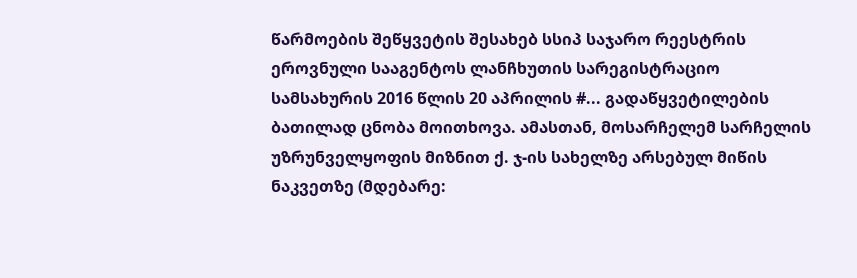წარმოების შეწყვეტის შესახებ სსიპ საჯარო რეესტრის ეროვნული სააგენტოს ლანჩხუთის სარეგისტრაციო სამსახურის 2016 წლის 20 აპრილის #... გადაწყვეტილების ბათილად ცნობა მოითხოვა. ამასთან, მოსარჩელემ სარჩელის უზრუნველყოფის მიზნით ქ. ჯ-ის სახელზე არსებულ მიწის ნაკვეთზე (მდებარე: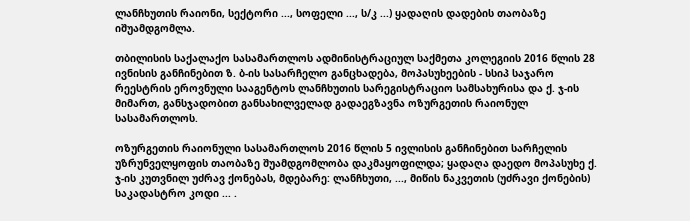ლანჩხუთის რაიონი, სექტორი ..., სოფელი ..., ს/კ ...) ყადაღის დადების თაობაზე იშუამდგომლა.

თბილისის საქალაქო სასამართლოს ადმინისტრაციულ საქმეთა კოლეგიის 2016 წლის 28 ივნისის განჩინებით ზ. ბ-ის სასარჩელო განცხადება, მოპასუხეების - სსიპ საჯარო რეესტრის ეროვნული სააგენტოს ლანჩხუთის სარეგისტრაციო სამსახურისა და ქ. ჯ-ის მიმართ, განსჯადობით განსახილველად გადაეგზავნა ოზურგეთის რაიონულ სასამართლოს.

ოზურგეთის რაიონული სასამართლოს 2016 წლის 5 ივლისის განჩინებით სარჩელის უზრუნველყოფის თაობაზე შუამდგომლობა დაკმაყოფილდა; ყადაღა დაედო მოპასუხე ქ. ჯ-ის კუთვნილ უძრავ ქონებას, მდებარე: ლანჩხუთი, ..., მიწის ნაკვეთის (უძრავი ქონების) საკადასტრო კოდი ... .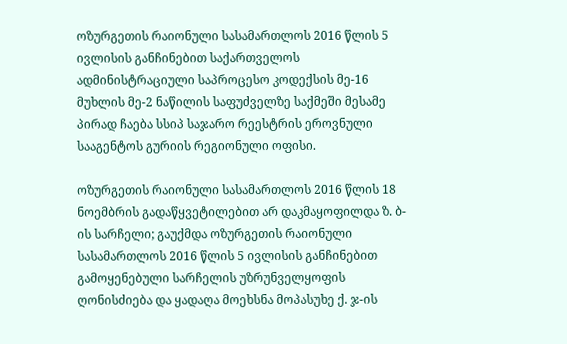ოზურგეთის რაიონული სასამართლოს 2016 წლის 5 ივლისის განჩინებით საქართველოს ადმინისტრაციული საპროცესო კოდექსის მე-16 მუხლის მე-2 ნაწილის საფუძველზე საქმეში მესამე პირად ჩაება სსიპ საჯარო რეესტრის ეროვნული სააგენტოს გურიის რეგიონული ოფისი.

ოზურგეთის რაიონული სასამართლოს 2016 წლის 18 ნოემბრის გადაწყვეტილებით არ დაკმაყოფილდა ზ. ბ-ის სარჩელი; გაუქმდა ოზურგეთის რაიონული სასამართლოს 2016 წლის 5 ივლისის განჩინებით გამოყენებული სარჩელის უზრუნველყოფის ღონისძიება და ყადაღა მოეხსნა მოპასუხე ქ. ჯ-ის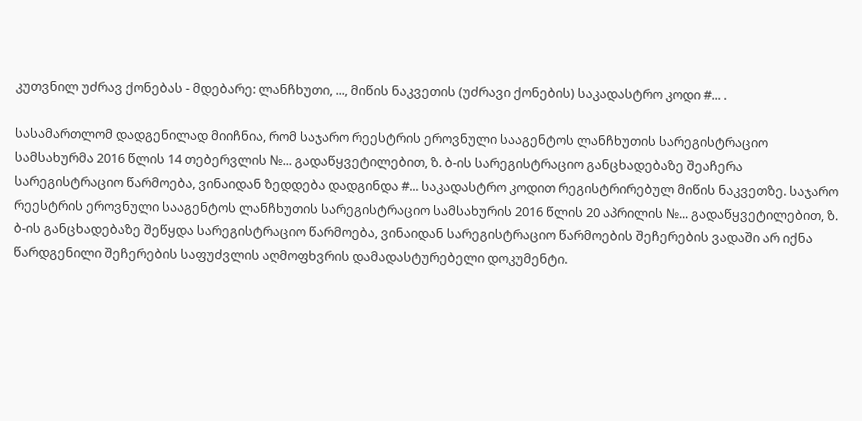კუთვნილ უძრავ ქონებას - მდებარე: ლანჩხუთი, ..., მიწის ნაკვეთის (უძრავი ქონების) საკადასტრო კოდი #... .

სასამართლომ დადგენილად მიიჩნია, რომ საჯარო რეესტრის ეროვნული სააგენტოს ლანჩხუთის სარეგისტრაციო სამსახურმა 2016 წლის 14 თებერვლის №... გადაწყვეტილებით, ზ. ბ-ის სარეგისტრაციო განცხადებაზე შეაჩერა სარეგისტრაციო წარმოება, ვინაიდან ზედდება დადგინდა #... საკადასტრო კოდით რეგისტრირებულ მიწის ნაკვეთზე. საჯარო რეესტრის ეროვნული სააგენტოს ლანჩხუთის სარეგისტრაციო სამსახურის 2016 წლის 20 აპრილის №... გადაწყვეტილებით, ზ. ბ-ის განცხადებაზე შეწყდა სარეგისტრაციო წარმოება, ვინაიდან სარეგისტრაციო წარმოების შეჩერების ვადაში არ იქნა წარდგენილი შეჩერების საფუძვლის აღმოფხვრის დამადასტურებელი დოკუმენტი.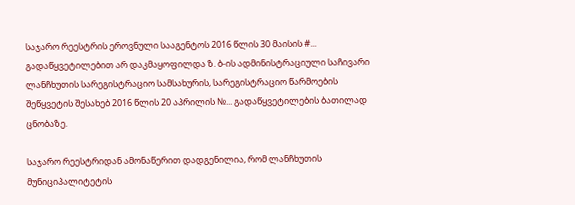საჯარო რეესტრის ეროვნული სააგენტოს 2016 წლის 30 მაისის #... გადაწყვეტილებით არ დაკმაყოფილდა ზ. ბ-ის ადმინისტრაციული საჩივარი ლანჩხუთის სარეგისტრაციო სამსახურის, სარეგისტრაციო წარმოების შეწყვეტის შესახებ 2016 წლის 20 აპრილის №... გადაწყვეტილების ბათილად ცნობაზე.

საჯარო რეესტრიდან ამონაწერით დადგენილია, რომ ლანჩხუთის მუნიციპალიტეტის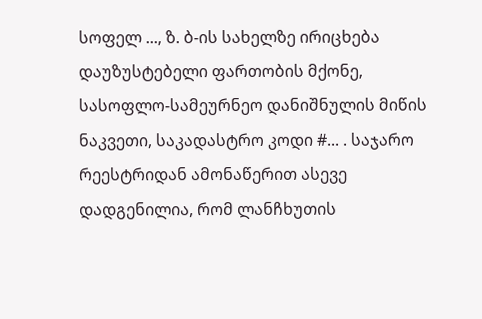სოფელ ..., ზ. ბ-ის სახელზე ირიცხება დაუზუსტებელი ფართობის მქონე, სასოფლო-სამეურნეო დანიშნულის მიწის ნაკვეთი, საკადასტრო კოდი #... . საჯარო რეესტრიდან ამონაწერით ასევე დადგენილია, რომ ლანჩხუთის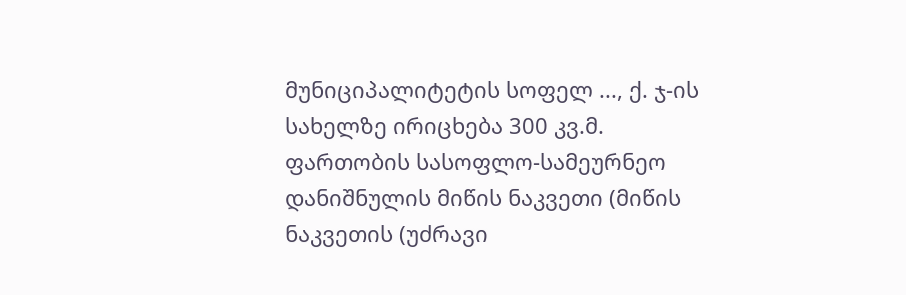მუნიციპალიტეტის სოფელ ..., ქ. ჯ-ის სახელზე ირიცხება 300 კვ.მ. ფართობის სასოფლო-სამეურნეო დანიშნულის მიწის ნაკვეთი (მიწის ნაკვეთის (უძრავი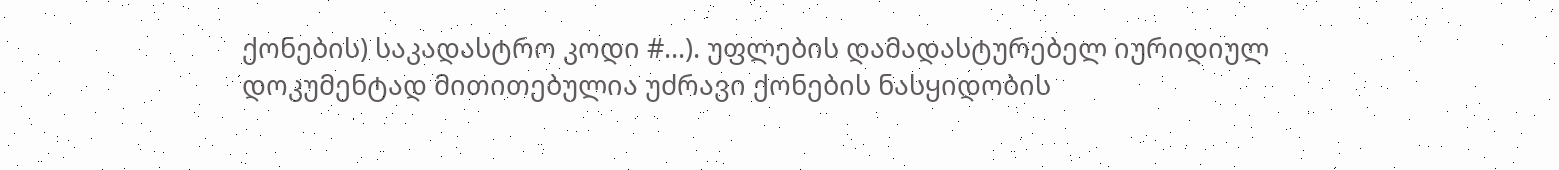ქონების) საკადასტრო კოდი #...). უფლების დამადასტურებელ იურიდიულ დოკუმენტად მითითებულია უძრავი ქონების ნასყიდობის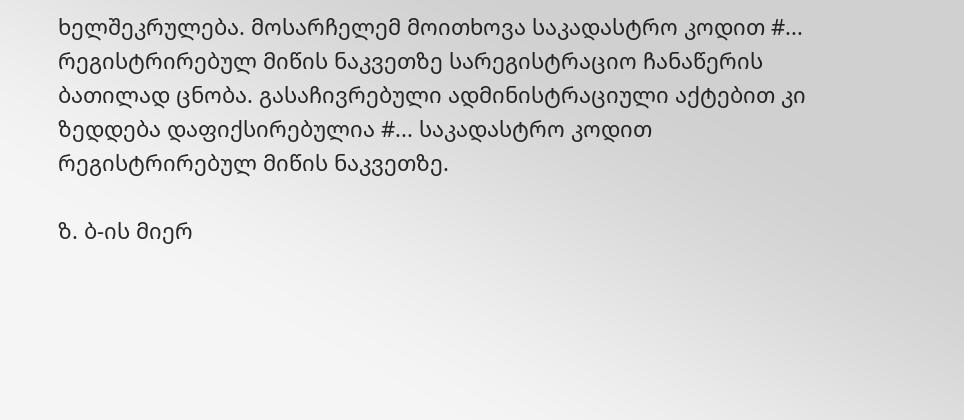ხელშეკრულება. მოსარჩელემ მოითხოვა საკადასტრო კოდით #... რეგისტრირებულ მიწის ნაკვეთზე სარეგისტრაციო ჩანაწერის ბათილად ცნობა. გასაჩივრებული ადმინისტრაციული აქტებით კი ზედდება დაფიქსირებულია #... საკადასტრო კოდით რეგისტრირებულ მიწის ნაკვეთზე.

ზ. ბ-ის მიერ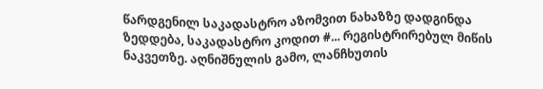წარდგენილ საკადასტრო აზომვით ნახაზზე დადგინდა ზედდება, საკადასტრო კოდით #... რეგისტრირებულ მიწის ნაკვეთზე. აღნიშნულის გამო, ლანჩხუთის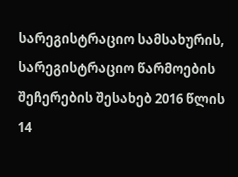სარეგისტრაციო სამსახურის, სარეგისტრაციო წარმოების შეჩერების შესახებ 2016 წლის 14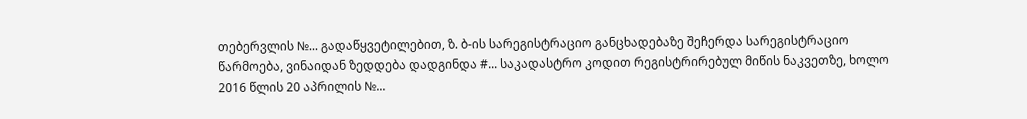თებერვლის №... გადაწყვეტილებით, ზ. ბ-ის სარეგისტრაციო განცხადებაზე შეჩერდა სარეგისტრაციო წარმოება, ვინაიდან ზედდება დადგინდა #... საკადასტრო კოდით რეგისტრირებულ მიწის ნაკვეთზე, ხოლო 2016 წლის 20 აპრილის №...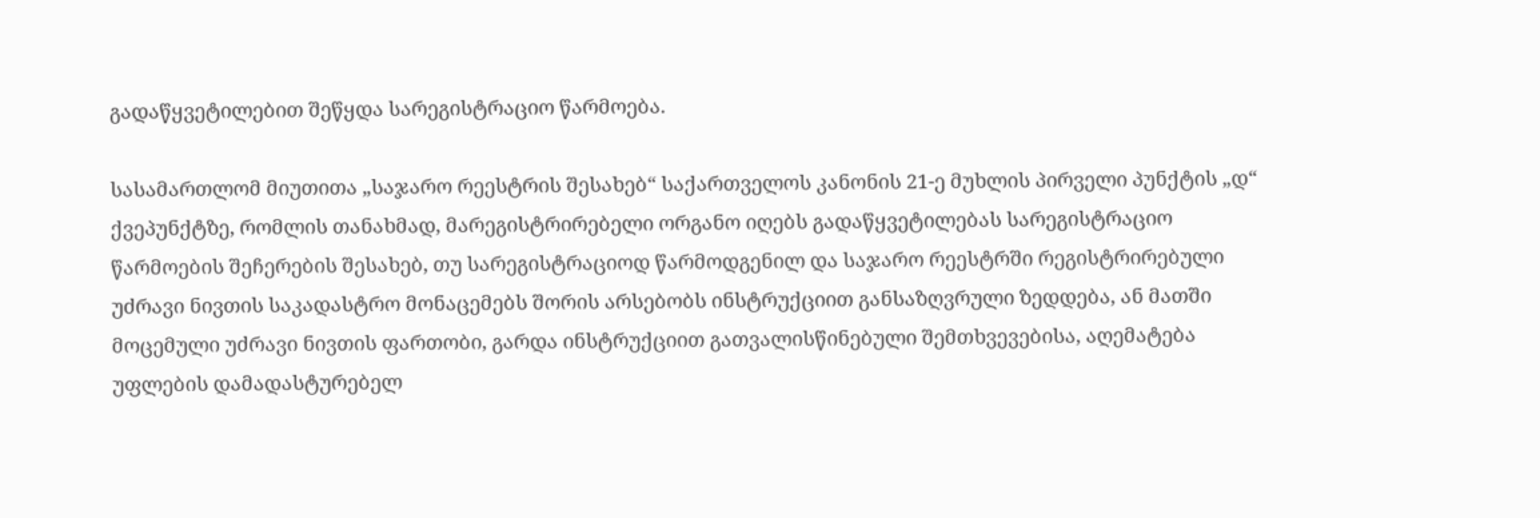გადაწყვეტილებით შეწყდა სარეგისტრაციო წარმოება.

სასამართლომ მიუთითა „საჯარო რეესტრის შესახებ“ საქართველოს კანონის 21-ე მუხლის პირველი პუნქტის „დ“ ქვეპუნქტზე, რომლის თანახმად, მარეგისტრირებელი ორგანო იღებს გადაწყვეტილებას სარეგისტრაციო წარმოების შეჩერების შესახებ, თუ სარეგისტრაციოდ წარმოდგენილ და საჯარო რეესტრში რეგისტრირებული უძრავი ნივთის საკადასტრო მონაცემებს შორის არსებობს ინსტრუქციით განსაზღვრული ზედდება, ან მათში მოცემული უძრავი ნივთის ფართობი, გარდა ინსტრუქციით გათვალისწინებული შემთხვევებისა, აღემატება უფლების დამადასტურებელ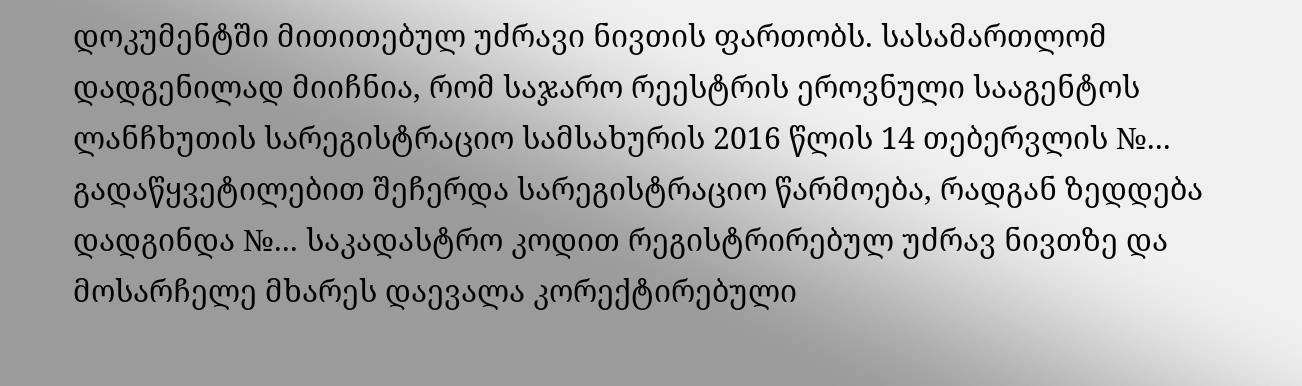დოკუმენტში მითითებულ უძრავი ნივთის ფართობს. სასამართლომ დადგენილად მიიჩნია, რომ საჯარო რეესტრის ეროვნული სააგენტოს ლანჩხუთის სარეგისტრაციო სამსახურის 2016 წლის 14 თებერვლის №... გადაწყვეტილებით შეჩერდა სარეგისტრაციო წარმოება, რადგან ზედდება დადგინდა №... საკადასტრო კოდით რეგისტრირებულ უძრავ ნივთზე და მოსარჩელე მხარეს დაევალა კორექტირებული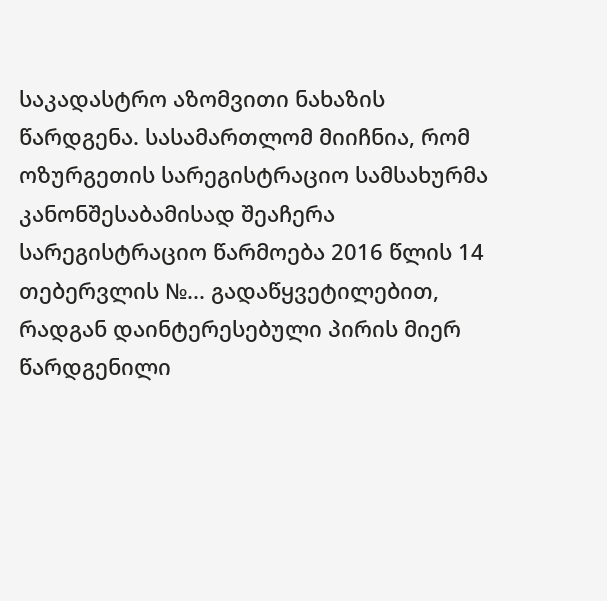საკადასტრო აზომვითი ნახაზის წარდგენა. სასამართლომ მიიჩნია, რომ ოზურგეთის სარეგისტრაციო სამსახურმა კანონშესაბამისად შეაჩერა სარეგისტრაციო წარმოება 2016 წლის 14 თებერვლის №... გადაწყვეტილებით, რადგან დაინტერესებული პირის მიერ წარდგენილი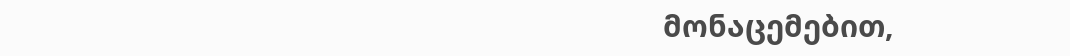მონაცემებით,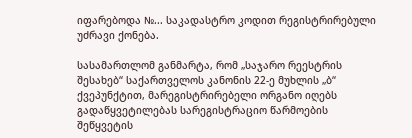იფარებოდა №... საკადასტრო კოდით რეგისტრირებული უძრავი ქონება.

სასამართლომ განმარტა, რომ „საჯარო რეესტრის შესახებ“ საქართველოს კანონის 22-ე მუხლის „ბ“ ქვეპუნქტით, მარეგისტრირებელი ორგანო იღებს გადაწყვეტილებას სარეგისტრაციო წარმოების შეწყვეტის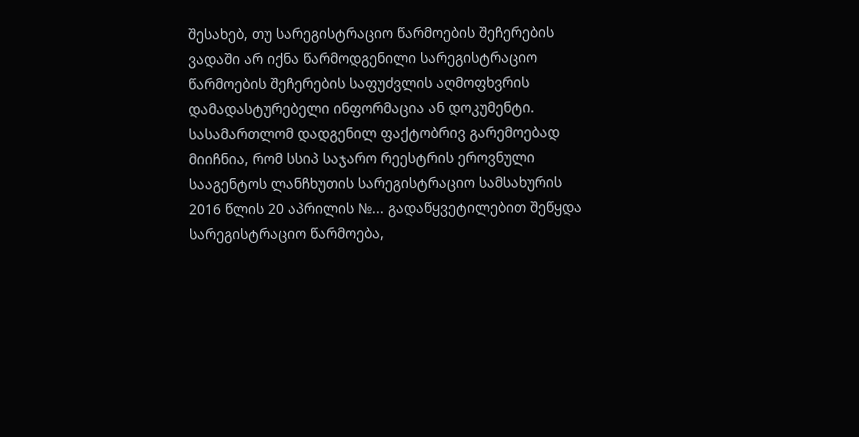შესახებ, თუ სარეგისტრაციო წარმოების შეჩერების ვადაში არ იქნა წარმოდგენილი სარეგისტრაციო წარმოების შეჩერების საფუძვლის აღმოფხვრის დამადასტურებელი ინფორმაცია ან დოკუმენტი. სასამართლომ დადგენილ ფაქტობრივ გარემოებად მიიჩნია, რომ სსიპ საჯარო რეესტრის ეროვნული სააგენტოს ლანჩხუთის სარეგისტრაციო სამსახურის 2016 წლის 20 აპრილის №... გადაწყვეტილებით შეწყდა სარეგისტრაციო წარმოება,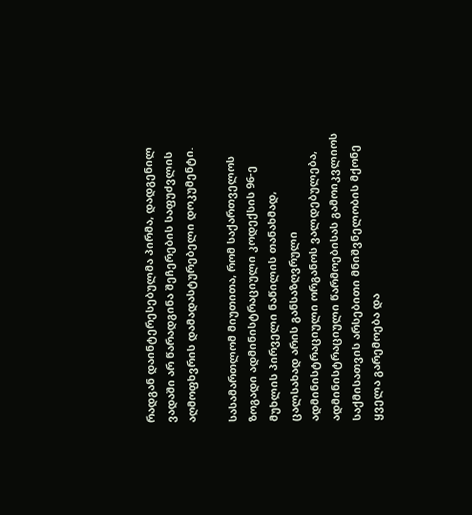რადგან დაინტერესებულმა პირმა, დადგენილ ვადაში არ წარადგინა შეჩერების საფუძვლის აღმოფხვრის დამადასტურებელი დოკუმენტი.

სასამართლომ მიუთითა, რომ საქართველოს ზოგადი ადმინისტრაციული კოდექსის 96-ე მუხლის პირველი ნაწილის თანახმად, ცალსახად არის განსაზღვრული ადმინისტრაციული ორგანოს ვალდებულება, ადმინისტრაციული წარმოებისას გამოიკვლიოს საქმისათვის არსებითი მნიშვნელობის მქონე ყველა გარემოება და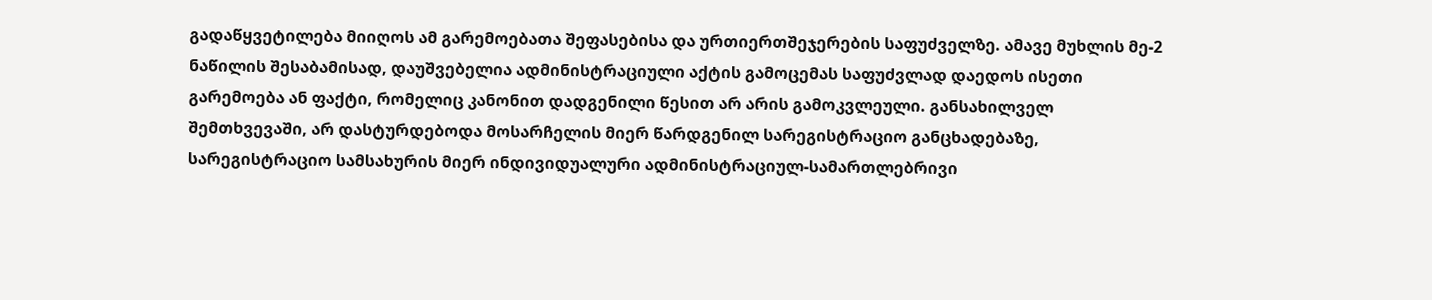გადაწყვეტილება მიიღოს ამ გარემოებათა შეფასებისა და ურთიერთშეჯერების საფუძველზე. ამავე მუხლის მე-2 ნაწილის შესაბამისად, დაუშვებელია ადმინისტრაციული აქტის გამოცემას საფუძვლად დაედოს ისეთი გარემოება ან ფაქტი, რომელიც კანონით დადგენილი წესით არ არის გამოკვლეული. განსახილველ შემთხვევაში, არ დასტურდებოდა მოსარჩელის მიერ წარდგენილ სარეგისტრაციო განცხადებაზე, სარეგისტრაციო სამსახურის მიერ ინდივიდუალური ადმინისტრაციულ-სამართლებრივი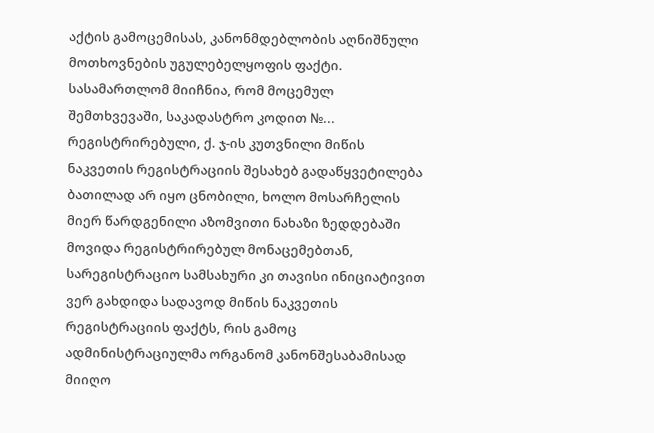აქტის გამოცემისას, კანონმდებლობის აღნიშნული მოთხოვნების უგულებელყოფის ფაქტი. სასამართლომ მიიჩნია, რომ მოცემულ შემთხვევაში, საკადასტრო კოდით №... რეგისტრირებული, ქ. ჯ-ის კუთვნილი მიწის ნაკვეთის რეგისტრაციის შესახებ გადაწყვეტილება ბათილად არ იყო ცნობილი, ხოლო მოსარჩელის მიერ წარდგენილი აზომვითი ნახაზი ზედდებაში მოვიდა რეგისტრირებულ მონაცემებთან, სარეგისტრაციო სამსახური კი თავისი ინიციატივით ვერ გახდიდა სადავოდ მიწის ნაკვეთის რეგისტრაციის ფაქტს, რის გამოც ადმინისტრაციულმა ორგანომ კანონშესაბამისად მიიღო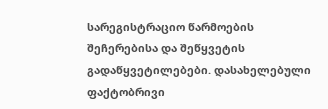სარეგისტრაციო წარმოების შეჩერებისა და შეწყვეტის გადაწყვეტილებები. დასახელებული ფაქტობრივი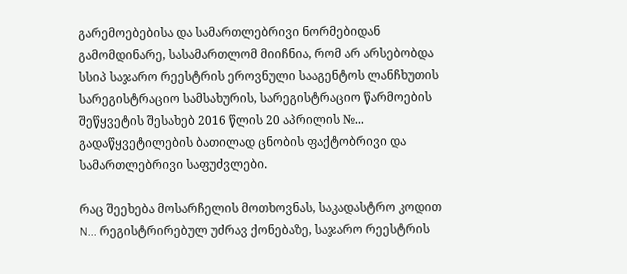გარემოებებისა და სამართლებრივი ნორმებიდან გამომდინარე, სასამართლომ მიიჩნია, რომ არ არსებობდა სსიპ საჯარო რეესტრის ეროვნული სააგენტოს ლანჩხუთის სარეგისტრაციო სამსახურის, სარეგისტრაციო წარმოების შეწყვეტის შესახებ 2016 წლის 20 აპრილის №... გადაწყვეტილების ბათილად ცნობის ფაქტობრივი და სამართლებრივი საფუძვლები.

რაც შეეხება მოსარჩელის მოთხოვნას, საკადასტრო კოდით N... რეგისტრირებულ უძრავ ქონებაზე, საჯარო რეესტრის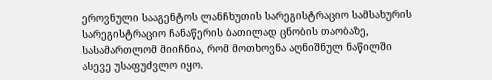ეროვნული სააგენტოს ლანჩხუთის სარეგისტრაციო სამსახურის სარეგისტრაციო ჩანაწერის ბათილად ცნობის თაობაზე, სასამართლომ მიიჩნია, რომ მოთხოვნა აღნიშნულ ნაწილში ასევე უსაფუძვლო იყო.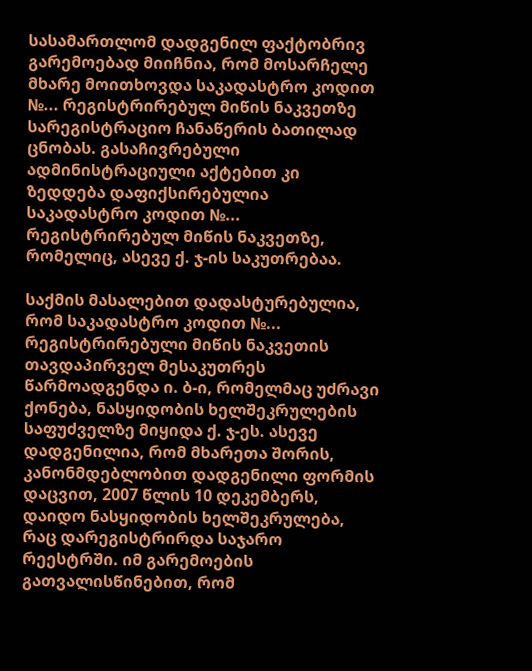სასამართლომ დადგენილ ფაქტობრივ გარემოებად მიიჩნია, რომ მოსარჩელე მხარე მოითხოვდა საკადასტრო კოდით №... რეგისტრირებულ მიწის ნაკვეთზე სარეგისტრაციო ჩანაწერის ბათილად ცნობას. გასაჩივრებული ადმინისტრაციული აქტებით კი ზედდება დაფიქსირებულია საკადასტრო კოდით №... რეგისტრირებულ მიწის ნაკვეთზე, რომელიც, ასევე ქ. ჯ-ის საკუთრებაა.

საქმის მასალებით დადასტურებულია, რომ საკადასტრო კოდით №... რეგისტრირებული მიწის ნაკვეთის თავდაპირველ მესაკუთრეს წარმოადგენდა ი. ბ-ი, რომელმაც უძრავი ქონება, ნასყიდობის ხელშეკრულების საფუძველზე მიყიდა ქ. ჯ-ეს. ასევე დადგენილია, რომ მხარეთა შორის, კანონმდებლობით დადგენილი ფორმის დაცვით, 2007 წლის 10 დეკემბერს, დაიდო ნასყიდობის ხელშეკრულება, რაც დარეგისტრირდა საჯარო რეესტრში. იმ გარემოების გათვალისწინებით, რომ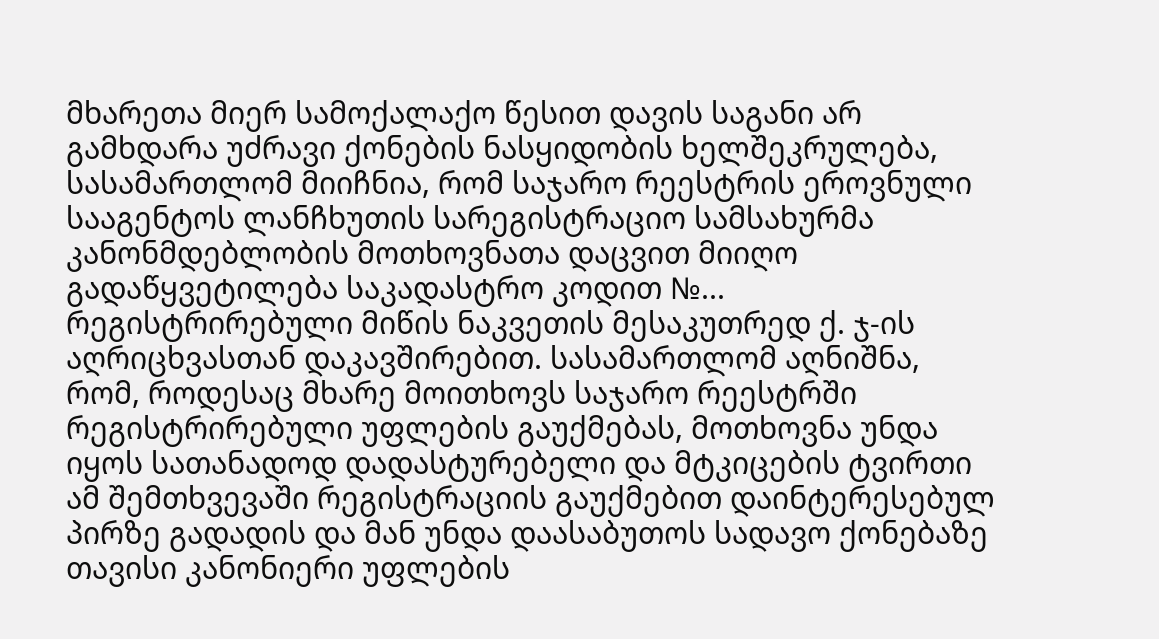მხარეთა მიერ სამოქალაქო წესით დავის საგანი არ გამხდარა უძრავი ქონების ნასყიდობის ხელშეკრულება, სასამართლომ მიიჩნია, რომ საჯარო რეესტრის ეროვნული სააგენტოს ლანჩხუთის სარეგისტრაციო სამსახურმა კანონმდებლობის მოთხოვნათა დაცვით მიიღო გადაწყვეტილება საკადასტრო კოდით №... რეგისტრირებული მიწის ნაკვეთის მესაკუთრედ ქ. ჯ-ის აღრიცხვასთან დაკავშირებით. სასამართლომ აღნიშნა, რომ, როდესაც მხარე მოითხოვს საჯარო რეესტრში რეგისტრირებული უფლების გაუქმებას, მოთხოვნა უნდა იყოს სათანადოდ დადასტურებელი და მტკიცების ტვირთი ამ შემთხვევაში რეგისტრაციის გაუქმებით დაინტერესებულ პირზე გადადის და მან უნდა დაასაბუთოს სადავო ქონებაზე თავისი კანონიერი უფლების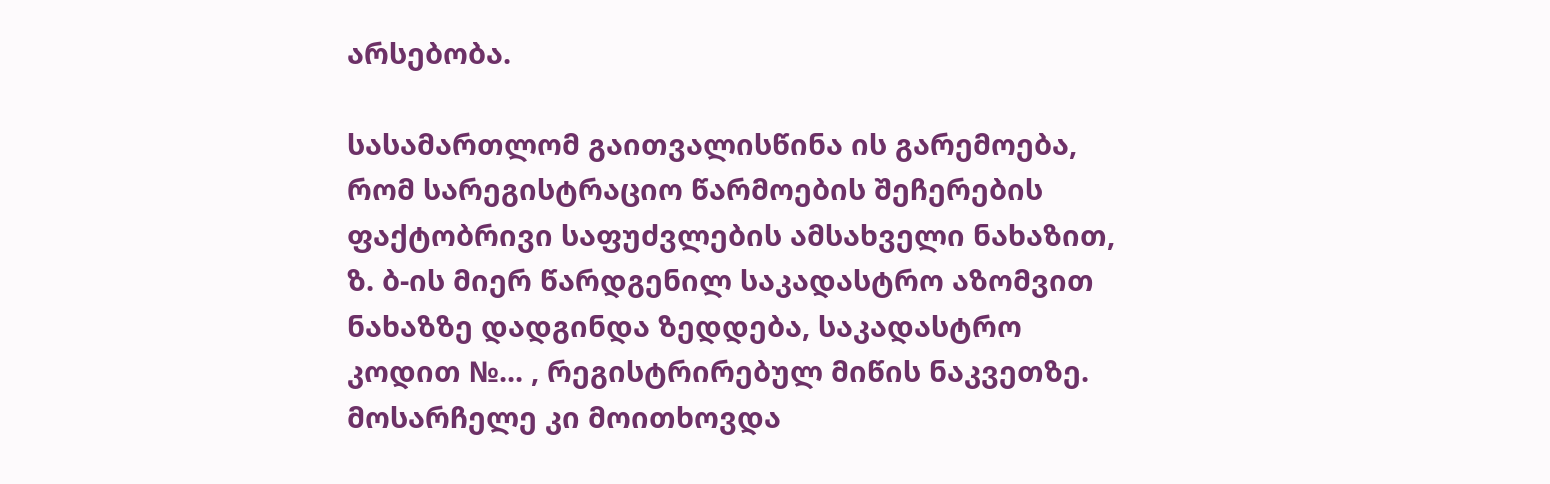არსებობა.

სასამართლომ გაითვალისწინა ის გარემოება, რომ სარეგისტრაციო წარმოების შეჩერების ფაქტობრივი საფუძვლების ამსახველი ნახაზით, ზ. ბ-ის მიერ წარდგენილ საკადასტრო აზომვით ნახაზზე დადგინდა ზედდება, საკადასტრო კოდით №... , რეგისტრირებულ მიწის ნაკვეთზე. მოსარჩელე კი მოითხოვდა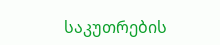საკუთრების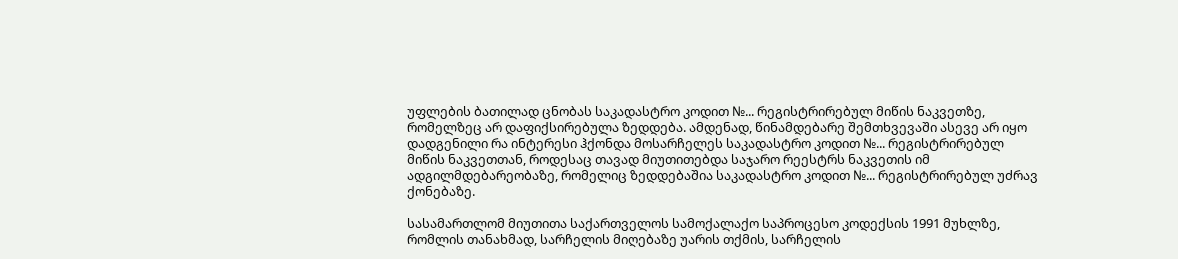უფლების ბათილად ცნობას საკადასტრო კოდით №... რეგისტრირებულ მიწის ნაკვეთზე, რომელზეც არ დაფიქსირებულა ზედდება. ამდენად, წინამდებარე შემთხვევაში ასევე არ იყო დადგენილი რა ინტერესი ჰქონდა მოსარჩელეს საკადასტრო კოდით №... რეგისტრირებულ მიწის ნაკვეთთან, როდესაც თავად მიუთითებდა საჯარო რეესტრს ნაკვეთის იმ ადგილმდებარეობაზე, რომელიც ზედდებაშია საკადასტრო კოდით №... რეგისტრირებულ უძრავ ქონებაზე.

სასამართლომ მიუთითა საქართველოს სამოქალაქო საპროცესო კოდექსის 1991 მუხლზე, რომლის თანახმად, სარჩელის მიღებაზე უარის თქმის, სარჩელის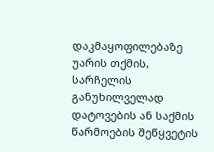დაკმაყოფილებაზე უარის თქმის, სარჩელის განუხილველად დატოვების ან საქმის წარმოების შეწყვეტის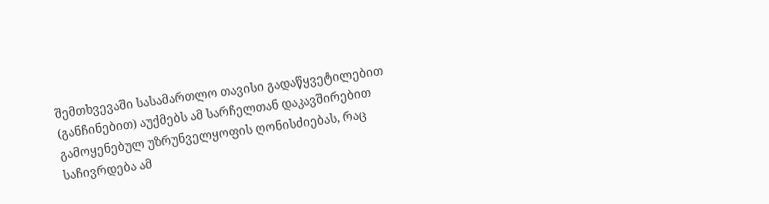შემთხვევაში სასამართლო თავისი გადაწყვეტილებით (განჩინებით) აუქმებს ამ სარჩელთან დაკავშირებით გამოყენებულ უზრუნველყოფის ღონისძიებას, რაც საჩივრდება ამ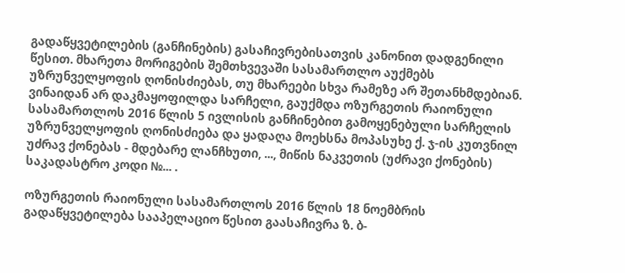გადაწყვეტილების (განჩინების) გასაჩივრებისათვის კანონით დადგენილი წესით. მხარეთა მორიგების შემთხვევაში სასამართლო აუქმებს უზრუნველყოფის ღონისძიებას, თუ მხარეები სხვა რამეზე არ შეთანხმდებიან. ვინაიდან არ დაკმაყოფილდა სარჩელი, გაუქმდა ოზურგეთის რაიონული სასამართლოს 2016 წლის 5 ივლისის განჩინებით გამოყენებული სარჩელის უზრუნველყოფის ღონისძიება და ყადაღა მოეხსნა მოპასუხე ქ. ჯ-ის კუთვნილ უძრავ ქონებას - მდებარე ლანჩხუთი, ..., მიწის ნაკვეთის (უძრავი ქონების) საკადასტრო კოდი №... .

ოზურგეთის რაიონული სასამართლოს 2016 წლის 18 ნოემბრის გადაწყვეტილება სააპელაციო წესით გაასაჩივრა ზ. ბ-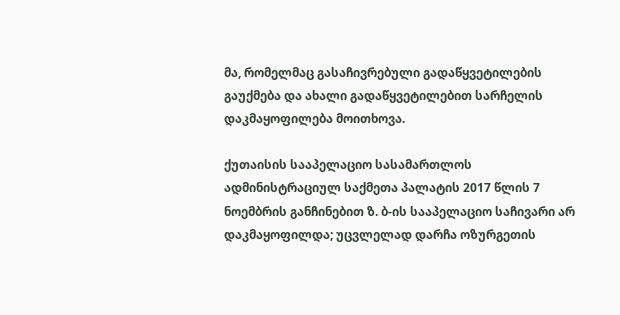მა, რომელმაც გასაჩივრებული გადაწყვეტილების გაუქმება და ახალი გადაწყვეტილებით სარჩელის დაკმაყოფილება მოითხოვა.

ქუთაისის სააპელაციო სასამართლოს ადმინისტრაციულ საქმეთა პალატის 2017 წლის 7 ნოემბრის განჩინებით ზ. ბ-ის სააპელაციო საჩივარი არ დაკმაყოფილდა; უცვლელად დარჩა ოზურგეთის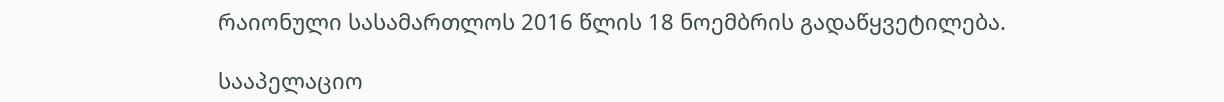რაიონული სასამართლოს 2016 წლის 18 ნოემბრის გადაწყვეტილება.

სააპელაციო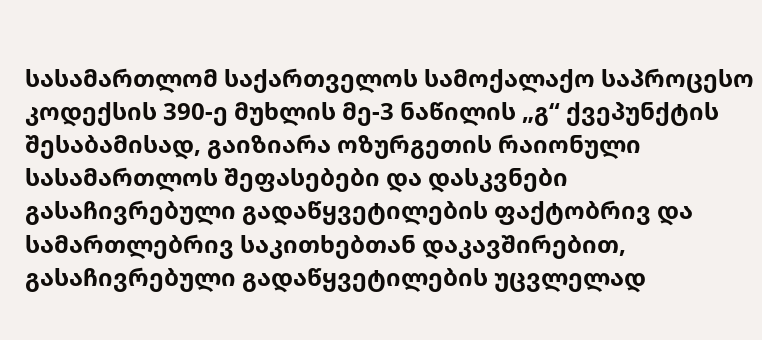სასამართლომ საქართველოს სამოქალაქო საპროცესო კოდექსის 390-ე მუხლის მე-3 ნაწილის „გ“ ქვეპუნქტის შესაბამისად, გაიზიარა ოზურგეთის რაიონული სასამართლოს შეფასებები და დასკვნები გასაჩივრებული გადაწყვეტილების ფაქტობრივ და სამართლებრივ საკითხებთან დაკავშირებით, გასაჩივრებული გადაწყვეტილების უცვლელად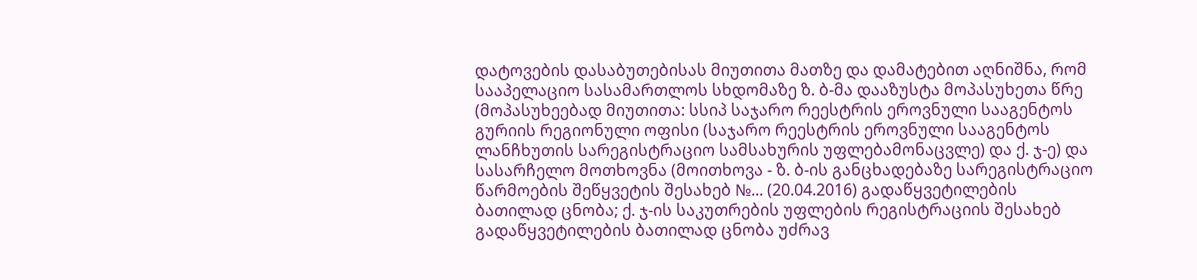დატოვების დასაბუთებისას მიუთითა მათზე და დამატებით აღნიშნა, რომ სააპელაციო სასამართლოს სხდომაზე ზ. ბ-მა დააზუსტა მოპასუხეთა წრე (მოპასუხეებად მიუთითა: სსიპ საჯარო რეესტრის ეროვნული სააგენტოს გურიის რეგიონული ოფისი (საჯარო რეესტრის ეროვნული სააგენტოს ლანჩხუთის სარეგისტრაციო სამსახურის უფლებამონაცვლე) და ქ. ჯ-ე) და სასარჩელო მოთხოვნა (მოითხოვა - ზ. ბ-ის განცხადებაზე სარეგისტრაციო წარმოების შეწყვეტის შესახებ №... (20.04.2016) გადაწყვეტილების ბათილად ცნობა; ქ. ჯ-ის საკუთრების უფლების რეგისტრაციის შესახებ გადაწყვეტილების ბათილად ცნობა უძრავ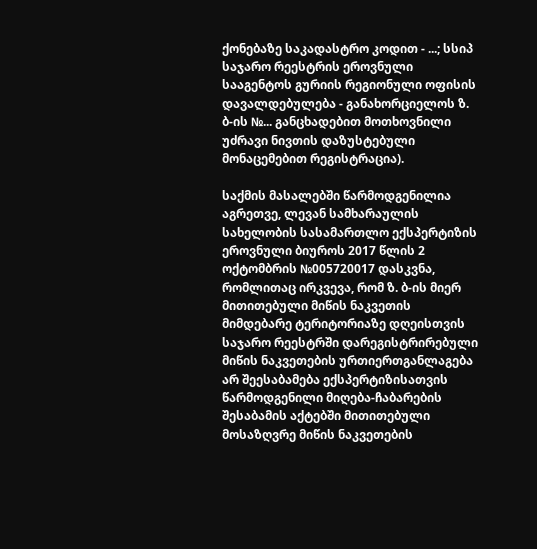ქონებაზე საკადასტრო კოდით - ...; სსიპ საჯარო რეესტრის ეროვნული სააგენტოს გურიის რეგიონული ოფისის დავალდებულება - განახორციელოს ზ. ბ-ის №... განცხადებით მოთხოვნილი უძრავი ნივთის დაზუსტებული მონაცემებით რეგისტრაცია).

საქმის მასალებში წარმოდგენილია აგრეთვე, ლევან სამხარაულის სახელობის სასამართლო ექსპერტიზის ეროვნული ბიუროს 2017 წლის 2 ოქტომბრის №005720017 დასკვნა, რომლითაც ირკვევა, რომ ზ. ბ-ის მიერ მითითებული მიწის ნაკვეთის მიმდებარე ტერიტორიაზე დღეისთვის საჯარო რეესტრში დარეგისტრირებული მიწის ნაკვეთების ურთიერთგანლაგება არ შეესაბამება ექსპერტიზისათვის წარმოდგენილი მიღება-ჩაბარების შესაბამის აქტებში მითითებული მოსაზღვრე მიწის ნაკვეთების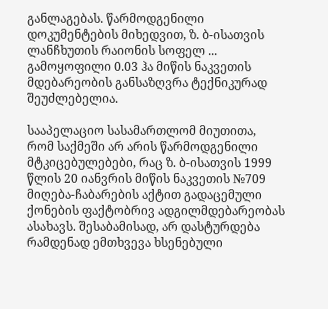განლაგებას. წარმოდგენილი დოკუმენტების მიხედვით, ზ. ბ-ისათვის ლანჩხუთის რაიონის სოფელ ... გამოყოფილი 0.03 ჰა მიწის ნაკვეთის მდებარეობის განსაზღვრა ტექნიკურად შეუძლებელია.

სააპელაციო სასამართლომ მიუთითა, რომ საქმეში არ არის წარმოდგენილი მტკიცებულებები, რაც ზ. ბ-ისათვის 1999 წლის 20 იანვრის მიწის ნაკვეთის №709 მიღება-ჩაბარების აქტით გადაცემული ქონების ფაქტობრივ ადგილმდებარეობას ასახავს. შესაბამისად, არ დასტურდება რამდენად ემთხვევა ხსენებული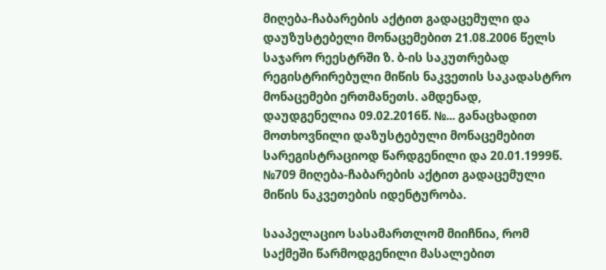მიღება-ჩაბარების აქტით გადაცემული და დაუზუსტებელი მონაცემებით 21.08.2006 წელს საჯარო რეესტრში ზ. ბ-ის საკუთრებად რეგისტრირებული მიწის ნაკვეთის საკადასტრო მონაცემები ერთმანეთს. ამდენად, დაუდგენელია 09.02.2016წ. №... განაცხადით მოთხოვნილი დაზუსტებული მონაცემებით სარეგისტრაციოდ წარდგენილი და 20.01.1999წ. №709 მიღება-ჩაბარების აქტით გადაცემული მიწის ნაკვეთების იდენტურობა.

სააპელაციო სასამართლომ მიიჩნია, რომ საქმეში წარმოდგენილი მასალებით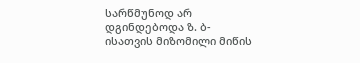სარწმუნოდ არ დგინდებოდა ზ. ბ-ისათვის მიზომილი მიწის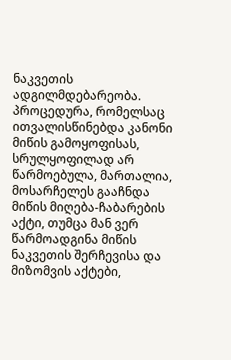ნაკვეთის ადგილმდებარეობა. პროცედურა, რომელსაც ითვალისწინებდა კანონი მიწის გამოყოფისას, სრულყოფილად არ წარმოებულა, მართალია, მოსარჩელეს გააჩნდა მიწის მიღება-ჩაბარების აქტი, თუმცა მან ვერ წარმოადგინა მიწის ნაკვეთის შერჩევისა და მიზომვის აქტები,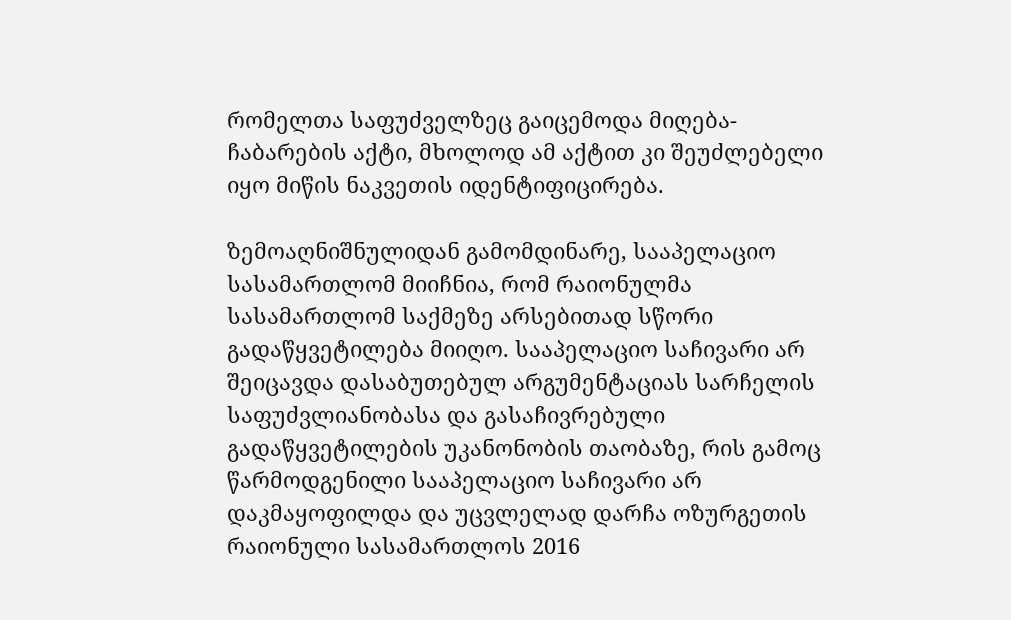რომელთა საფუძველზეც გაიცემოდა მიღება-ჩაბარების აქტი, მხოლოდ ამ აქტით კი შეუძლებელი იყო მიწის ნაკვეთის იდენტიფიცირება.

ზემოაღნიშნულიდან გამომდინარე, სააპელაციო სასამართლომ მიიჩნია, რომ რაიონულმა სასამართლომ საქმეზე არსებითად სწორი გადაწყვეტილება მიიღო. სააპელაციო საჩივარი არ შეიცავდა დასაბუთებულ არგუმენტაციას სარჩელის საფუძვლიანობასა და გასაჩივრებული გადაწყვეტილების უკანონობის თაობაზე, რის გამოც წარმოდგენილი სააპელაციო საჩივარი არ დაკმაყოფილდა და უცვლელად დარჩა ოზურგეთის რაიონული სასამართლოს 2016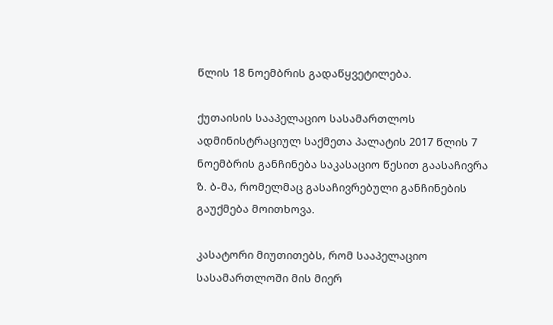წლის 18 ნოემბრის გადაწყვეტილება.

ქუთაისის სააპელაციო სასამართლოს ადმინისტრაციულ საქმეთა პალატის 2017 წლის 7 ნოემბრის განჩინება საკასაციო წესით გაასაჩივრა ზ. ბ-მა, რომელმაც გასაჩივრებული განჩინების გაუქმება მოითხოვა.

კასატორი მიუთითებს, რომ სააპელაციო სასამართლოში მის მიერ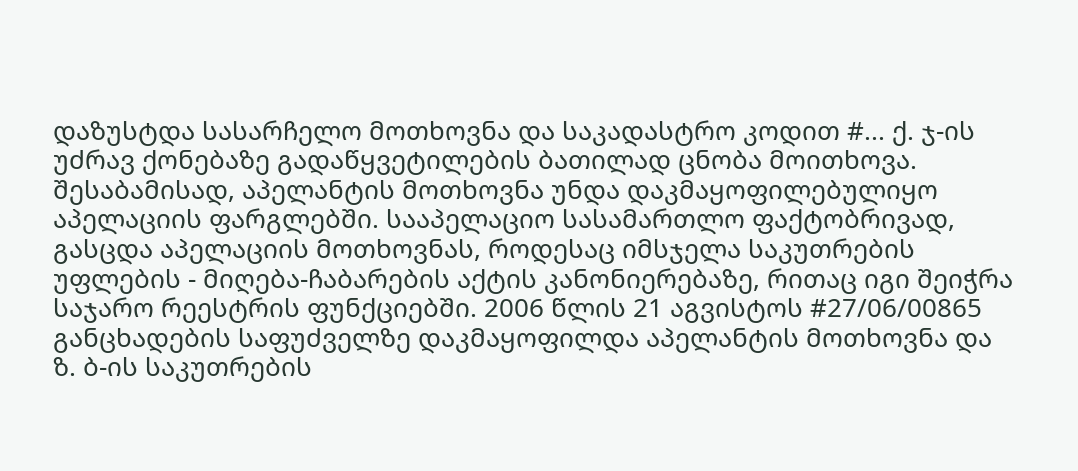დაზუსტდა სასარჩელო მოთხოვნა და საკადასტრო კოდით #... ქ. ჯ-ის უძრავ ქონებაზე გადაწყვეტილების ბათილად ცნობა მოითხოვა. შესაბამისად, აპელანტის მოთხოვნა უნდა დაკმაყოფილებულიყო აპელაციის ფარგლებში. სააპელაციო სასამართლო ფაქტობრივად, გასცდა აპელაციის მოთხოვნას, როდესაც იმსჯელა საკუთრების უფლების - მიღება-ჩაბარების აქტის კანონიერებაზე, რითაც იგი შეიჭრა საჯარო რეესტრის ფუნქციებში. 2006 წლის 21 აგვისტოს #27/06/00865 განცხადების საფუძველზე დაკმაყოფილდა აპელანტის მოთხოვნა და ზ. ბ-ის საკუთრების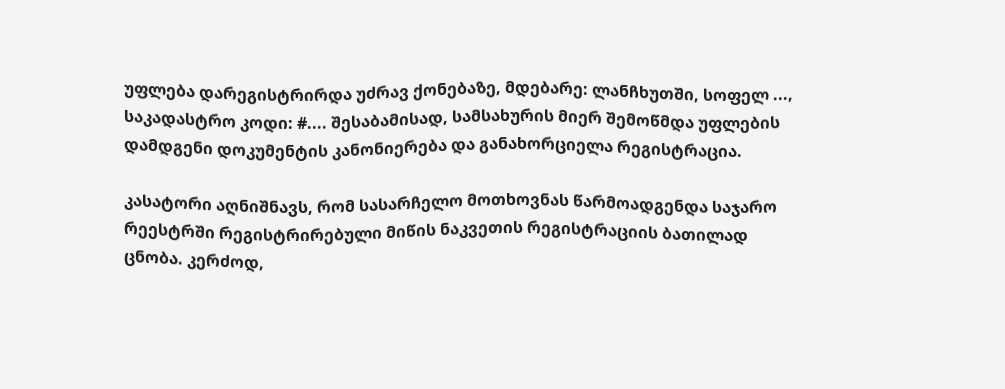უფლება დარეგისტრირდა უძრავ ქონებაზე, მდებარე: ლანჩხუთში, სოფელ ..., საკადასტრო კოდი: #.... შესაბამისად, სამსახურის მიერ შემოწმდა უფლების დამდგენი დოკუმენტის კანონიერება და განახორციელა რეგისტრაცია.

კასატორი აღნიშნავს, რომ სასარჩელო მოთხოვნას წარმოადგენდა საჯარო რეესტრში რეგისტრირებული მიწის ნაკვეთის რეგისტრაციის ბათილად ცნობა. კერძოდ,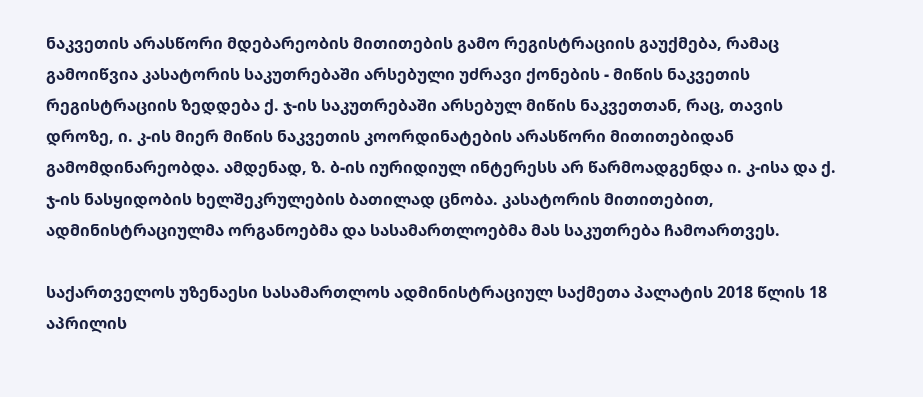ნაკვეთის არასწორი მდებარეობის მითითების გამო რეგისტრაციის გაუქმება, რამაც გამოიწვია კასატორის საკუთრებაში არსებული უძრავი ქონების - მიწის ნაკვეთის რეგისტრაციის ზედდება ქ. ჯ-ის საკუთრებაში არსებულ მიწის ნაკვეთთან, რაც, თავის დროზე, ი. კ-ის მიერ მიწის ნაკვეთის კოორდინატების არასწორი მითითებიდან გამომდინარეობდა. ამდენად, ზ. ბ-ის იურიდიულ ინტერესს არ წარმოადგენდა ი. კ-ისა და ქ. ჯ-ის ნასყიდობის ხელშეკრულების ბათილად ცნობა. კასატორის მითითებით, ადმინისტრაციულმა ორგანოებმა და სასამართლოებმა მას საკუთრება ჩამოართვეს.

საქართველოს უზენაესი სასამართლოს ადმინისტრაციულ საქმეთა პალატის 2018 წლის 18 აპრილის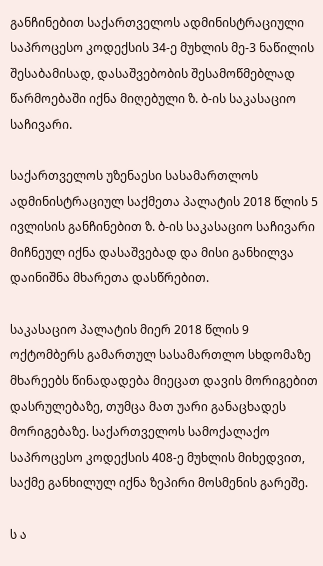განჩინებით საქართველოს ადმინისტრაციული საპროცესო კოდექსის 34-ე მუხლის მე-3 ნაწილის შესაბამისად, დასაშვებობის შესამოწმებლად წარმოებაში იქნა მიღებული ზ. ბ-ის საკასაციო საჩივარი.

საქართველოს უზენაესი სასამართლოს ადმინისტრაციულ საქმეთა პალატის 2018 წლის 5 ივლისის განჩინებით ზ. ბ-ის საკასაციო საჩივარი მიჩნეულ იქნა დასაშვებად და მისი განხილვა დაინიშნა მხარეთა დასწრებით.

საკასაციო პალატის მიერ 2018 წლის 9 ოქტომბერს გამართულ სასამართლო სხდომაზე მხარეებს წინადადება მიეცათ დავის მორიგებით დასრულებაზე, თუმცა მათ უარი განაცხადეს მორიგებაზე. საქართველოს სამოქალაქო საპროცესო კოდექსის 408-ე მუხლის მიხედვით, საქმე განხილულ იქნა ზეპირი მოსმენის გარეშე.

ს ა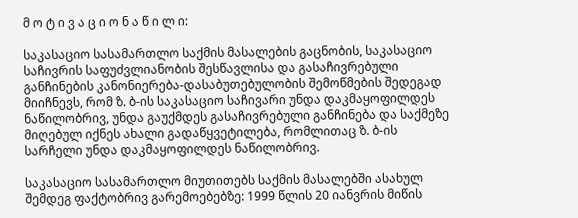მ ო ტ ი ვ ა ც ი ო ნ ა წ ი ლ ი:

საკასაციო სასამართლო საქმის მასალების გაცნობის, საკასაციო საჩივრის საფუძვლიანობის შესწავლისა და გასაჩივრებული განჩინების კანონიერება-დასაბუთებულობის შემოწმების შედეგად მიიჩნევს, რომ ზ. ბ-ის საკასაციო საჩივარი უნდა დაკმაყოფილდეს ნაწილობრივ, უნდა გაუქმდეს გასაჩივრებული განჩინება და საქმეზე მიღებულ იქნეს ახალი გადაწყვეტილება, რომლითაც ზ. ბ-ის სარჩელი უნდა დაკმაყოფილდეს ნაწილობრივ.

საკასაციო სასამართლო მიუთითებს საქმის მასალებში ასახულ შემდეგ ფაქტობრივ გარემოებებზე: 1999 წლის 20 იანვრის მიწის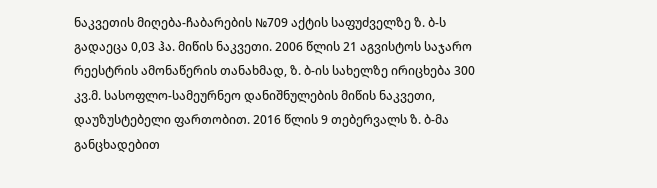ნაკვეთის მიღება-ჩაბარების №709 აქტის საფუძველზე ზ. ბ-ს გადაეცა 0,03 ჰა. მიწის ნაკვეთი. 2006 წლის 21 აგვისტოს საჯარო რეესტრის ამონაწერის თანახმად, ზ. ბ-ის სახელზე ირიცხება 300 კვ.მ. სასოფლო-სამეურნეო დანიშნულების მიწის ნაკვეთი, დაუზუსტებელი ფართობით. 2016 წლის 9 თებერვალს ზ. ბ-მა განცხადებით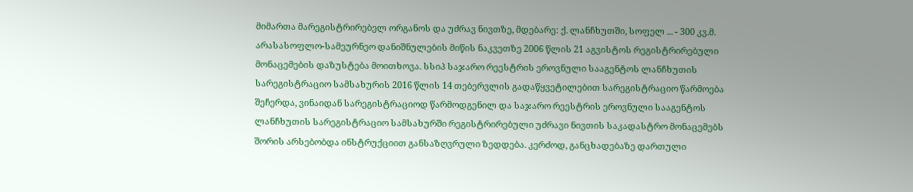მიმართა მარეგისტრირებელ ორგანოს და უძრავ ნივთზე, მდებარე: ქ. ლანჩხუთში, სოფელ ... - 300 კვ.მ. არასასოფლო-სამეურნეო დანიშნულების მიწის ნაკვეთზე 2006 წლის 21 აგვისტოს რეგისტრირებული მონაცემების დაზუსტება მოითხოვა. სსიპ საჯარო რეესტრის ეროვნული სააგენტოს ლანჩხუთის სარეგისტრაციო სამსახურის 2016 წლის 14 თებერვლის გადაწყვეტილებით სარეგისტრაციო წარმოება შეჩერდა, ვინაიდან სარეგისტრაციოდ წარმოდგენილ და საჯარო რეესტრის ეროვნული სააგენტოს ლანჩხუთის სარეგისტრაციო სამსახურში რეგისტრირებული უძრავი ნივთის საკადასტრო მონაცემებს შორის არსებობდა ინსტრუქციით განსაზღვრული ზედდება. კერძოდ, განცხადებაზე დართული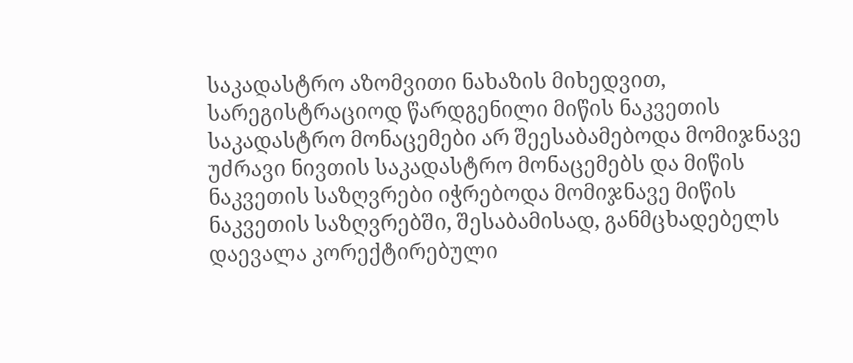საკადასტრო აზომვითი ნახაზის მიხედვით, სარეგისტრაციოდ წარდგენილი მიწის ნაკვეთის საკადასტრო მონაცემები არ შეესაბამებოდა მომიჯნავე უძრავი ნივთის საკადასტრო მონაცემებს და მიწის ნაკვეთის საზღვრები იჭრებოდა მომიჯნავე მიწის ნაკვეთის საზღვრებში, შესაბამისად, განმცხადებელს დაევალა კორექტირებული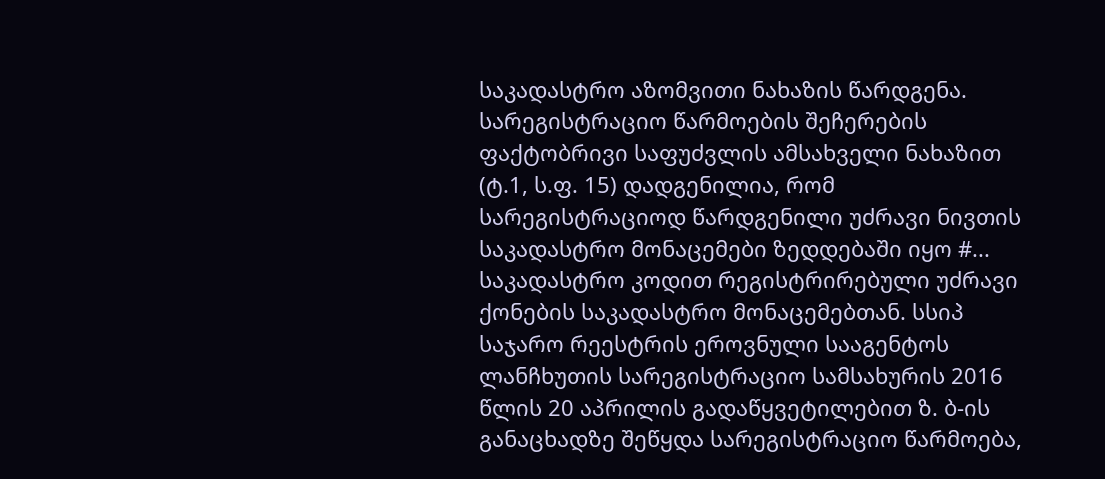საკადასტრო აზომვითი ნახაზის წარდგენა. სარეგისტრაციო წარმოების შეჩერების ფაქტობრივი საფუძვლის ამსახველი ნახაზით (ტ.1, ს.ფ. 15) დადგენილია, რომ სარეგისტრაციოდ წარდგენილი უძრავი ნივთის საკადასტრო მონაცემები ზედდებაში იყო #... საკადასტრო კოდით რეგისტრირებული უძრავი ქონების საკადასტრო მონაცემებთან. სსიპ საჯარო რეესტრის ეროვნული სააგენტოს ლანჩხუთის სარეგისტრაციო სამსახურის 2016 წლის 20 აპრილის გადაწყვეტილებით ზ. ბ-ის განაცხადზე შეწყდა სარეგისტრაციო წარმოება,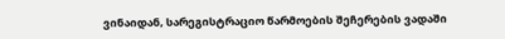ვინაიდან, სარეგისტრაციო წარმოების შეჩერების ვადაში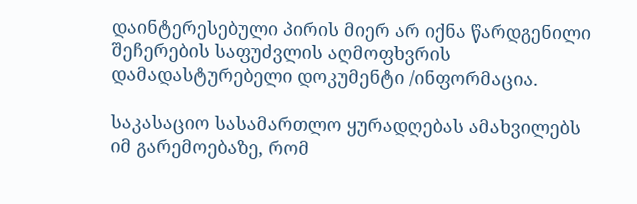დაინტერესებული პირის მიერ არ იქნა წარდგენილი შეჩერების საფუძვლის აღმოფხვრის დამადასტურებელი დოკუმენტი /ინფორმაცია.

საკასაციო სასამართლო ყურადღებას ამახვილებს იმ გარემოებაზე, რომ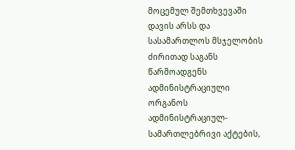მოცემულ შემთხვევაში დავის არსს და სასამართლოს მსჯელობის ძირითად საგანს წარმოადგენს ადმინისტრაციული ორგანოს ადმინისტრაციულ-სამართლებრივი აქტების,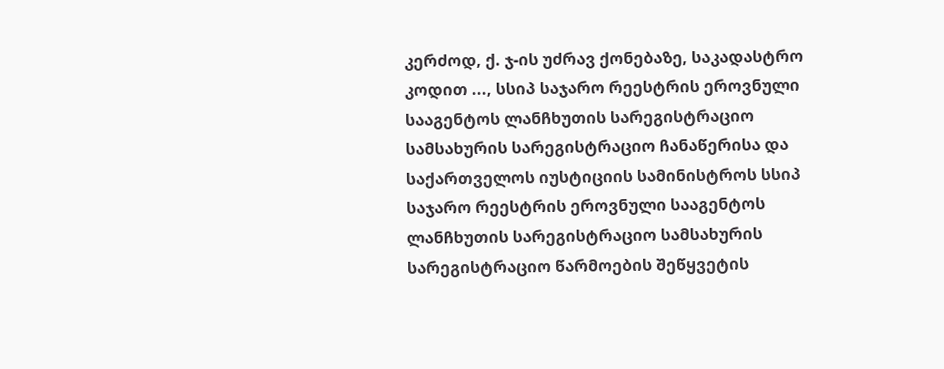კერძოდ, ქ. ჯ-ის უძრავ ქონებაზე, საკადასტრო კოდით ..., სსიპ საჯარო რეესტრის ეროვნული სააგენტოს ლანჩხუთის სარეგისტრაციო სამსახურის სარეგისტრაციო ჩანაწერისა და საქართველოს იუსტიციის სამინისტროს სსიპ საჯარო რეესტრის ეროვნული სააგენტოს ლანჩხუთის სარეგისტრაციო სამსახურის სარეგისტრაციო წარმოების შეწყვეტის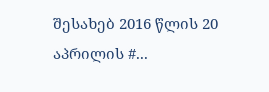შესახებ 2016 წლის 20 აპრილის #...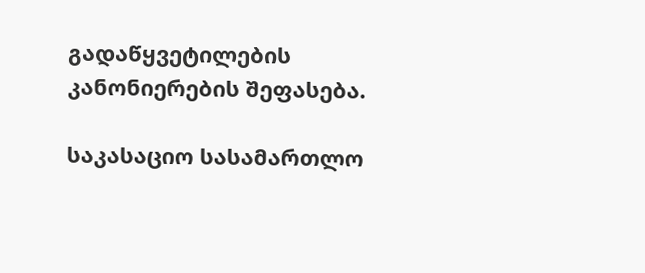გადაწყვეტილების კანონიერების შეფასება.

საკასაციო სასამართლო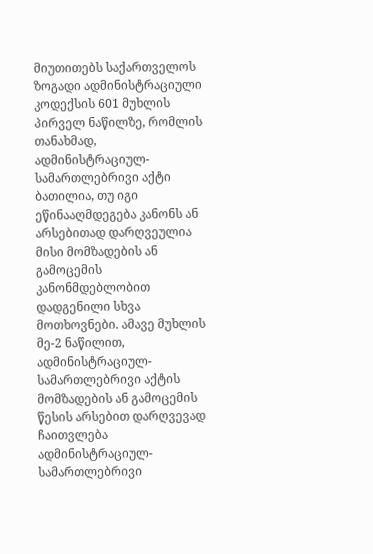მიუთითებს საქართველოს ზოგადი ადმინისტრაციული კოდექსის 601 მუხლის პირველ ნაწილზე, რომლის თანახმად, ადმინისტრაციულ-სამართლებრივი აქტი ბათილია, თუ იგი ეწინააღმდეგება კანონს ან არსებითად დარღვეულია მისი მომზადების ან გამოცემის კანონმდებლობით დადგენილი სხვა მოთხოვნები. ამავე მუხლის მე-2 ნაწილით, ადმინისტრაციულ-სამართლებრივი აქტის მომზადების ან გამოცემის წესის არსებით დარღვევად ჩაითვლება ადმინისტრაციულ-სამართლებრივი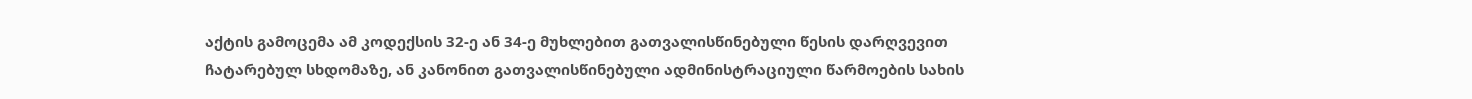აქტის გამოცემა ამ კოდექსის 32-ე ან 34-ე მუხლებით გათვალისწინებული წესის დარღვევით ჩატარებულ სხდომაზე, ან კანონით გათვალისწინებული ადმინისტრაციული წარმოების სახის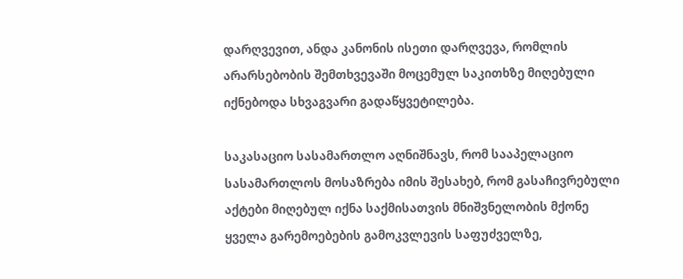დარღვევით, ანდა კანონის ისეთი დარღვევა, რომლის არარსებობის შემთხვევაში მოცემულ საკითხზე მიღებული იქნებოდა სხვაგვარი გადაწყვეტილება.

საკასაციო სასამართლო აღნიშნავს, რომ სააპელაციო სასამართლოს მოსაზრება იმის შესახებ, რომ გასაჩივრებული აქტები მიღებულ იქნა საქმისათვის მნიშვნელობის მქონე ყველა გარემოებების გამოკვლევის საფუძველზე,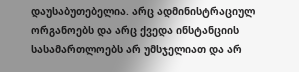დაუსაბუთებელია. არც ადმინისტრაციულ ორგანოებს და არც ქვედა ინსტანციის სასამართლოებს არ უმსჯელიათ და არ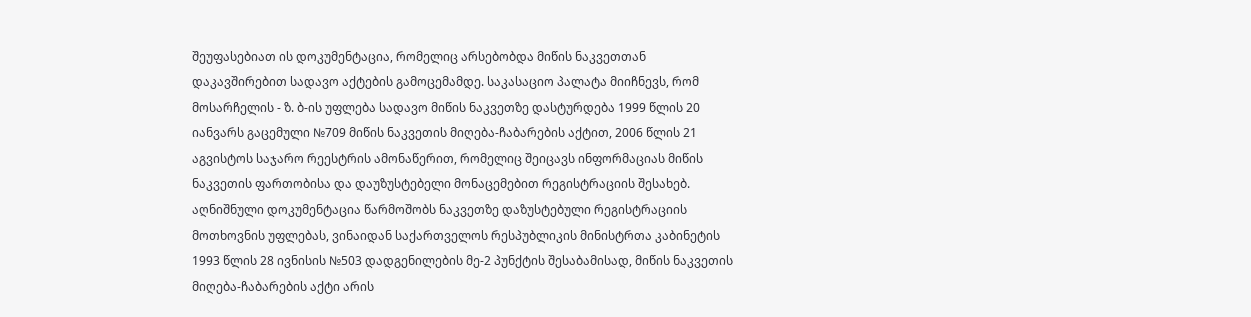შეუფასებიათ ის დოკუმენტაცია, რომელიც არსებობდა მიწის ნაკვეთთან დაკავშირებით სადავო აქტების გამოცემამდე. საკასაციო პალატა მიიჩნევს, რომ მოსარჩელის - ზ. ბ-ის უფლება სადავო მიწის ნაკვეთზე დასტურდება 1999 წლის 20 იანვარს გაცემული №709 მიწის ნაკვეთის მიღება-ჩაბარების აქტით, 2006 წლის 21 აგვისტოს საჯარო რეესტრის ამონაწერით, რომელიც შეიცავს ინფორმაციას მიწის ნაკვეთის ფართობისა და დაუზუსტებელი მონაცემებით რეგისტრაციის შესახებ. აღნიშნული დოკუმენტაცია წარმოშობს ნაკვეთზე დაზუსტებული რეგისტრაციის მოთხოვნის უფლებას, ვინაიდან საქართველოს რესპუბლიკის მინისტრთა კაბინეტის 1993 წლის 28 ივნისის №503 დადგენილების მე-2 პუნქტის შესაბამისად, მიწის ნაკვეთის მიღება-ჩაბარების აქტი არის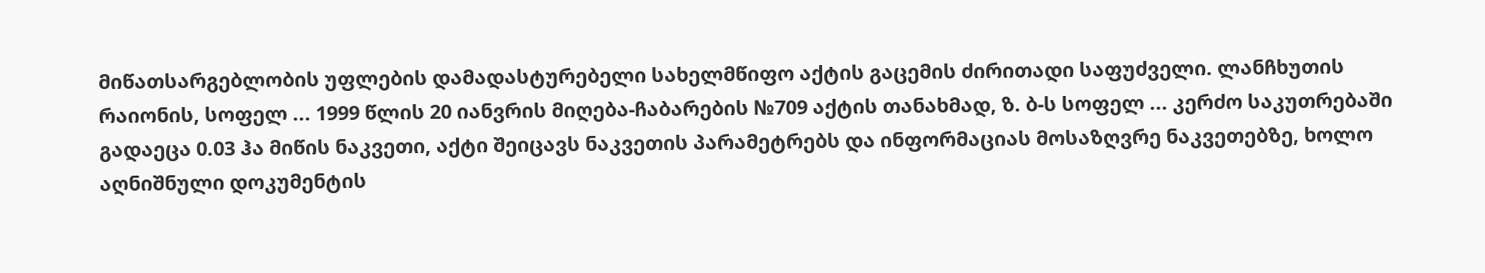მიწათსარგებლობის უფლების დამადასტურებელი სახელმწიფო აქტის გაცემის ძირითადი საფუძველი. ლანჩხუთის რაიონის, სოფელ ... 1999 წლის 20 იანვრის მიღება-ჩაბარების №709 აქტის თანახმად, ზ. ბ-ს სოფელ ... კერძო საკუთრებაში გადაეცა 0.03 ჰა მიწის ნაკვეთი, აქტი შეიცავს ნაკვეთის პარამეტრებს და ინფორმაციას მოსაზღვრე ნაკვეთებზე, ხოლო აღნიშნული დოკუმენტის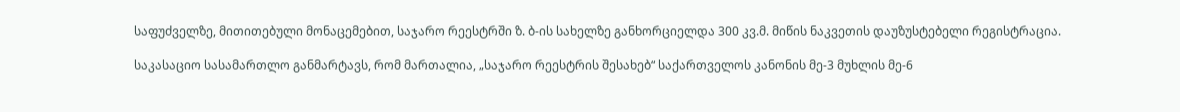საფუძველზე, მითითებული მონაცემებით, საჯარო რეესტრში ზ. ბ-ის სახელზე განხორციელდა 300 კვ.მ. მიწის ნაკვეთის დაუზუსტებელი რეგისტრაცია.

საკასაციო სასამართლო განმარტავს, რომ მართალია, „საჯარო რეესტრის შესახებ“ საქართველოს კანონის მე-3 მუხლის მე-6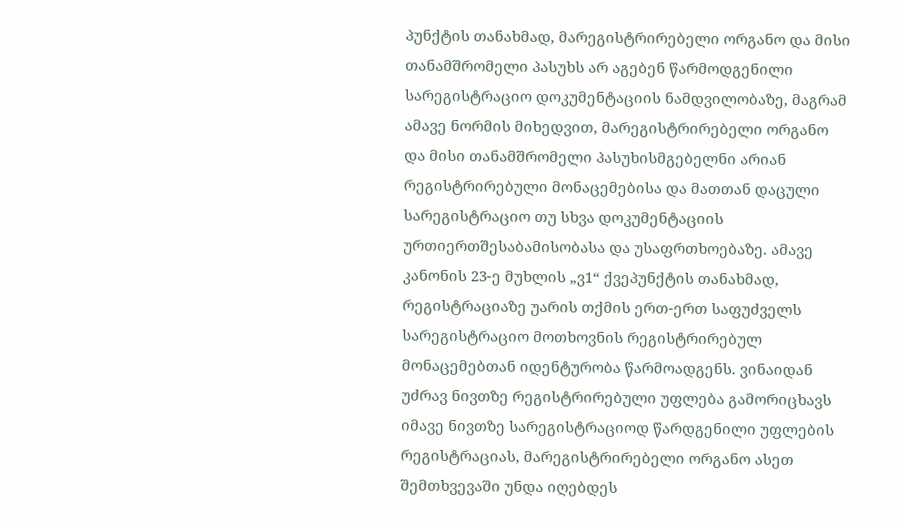პუნქტის თანახმად, მარეგისტრირებელი ორგანო და მისი თანამშრომელი პასუხს არ აგებენ წარმოდგენილი სარეგისტრაციო დოკუმენტაციის ნამდვილობაზე, მაგრამ ამავე ნორმის მიხედვით, მარეგისტრირებელი ორგანო და მისი თანამშრომელი პასუხისმგებელნი არიან რეგისტრირებული მონაცემებისა და მათთან დაცული სარეგისტრაციო თუ სხვა დოკუმენტაციის ურთიერთშესაბამისობასა და უსაფრთხოებაზე. ამავე კანონის 23-ე მუხლის „ვ1“ ქვეპუნქტის თანახმად, რეგისტრაციაზე უარის თქმის ერთ-ერთ საფუძველს სარეგისტრაციო მოთხოვნის რეგისტრირებულ მონაცემებთან იდენტურობა წარმოადგენს. ვინაიდან უძრავ ნივთზე რეგისტრირებული უფლება გამორიცხავს იმავე ნივთზე სარეგისტრაციოდ წარდგენილი უფლების რეგისტრაციას, მარეგისტრირებელი ორგანო ასეთ შემთხვევაში უნდა იღებდეს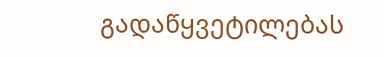გადაწყვეტილებას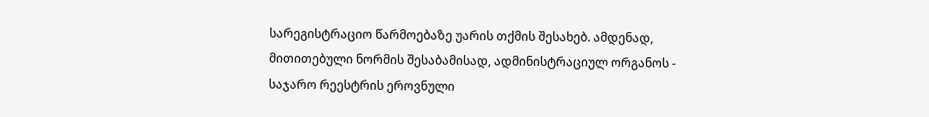სარეგისტრაციო წარმოებაზე უარის თქმის შესახებ. ამდენად, მითითებული ნორმის შესაბამისად, ადმინისტრაციულ ორგანოს - საჯარო რეესტრის ეროვნული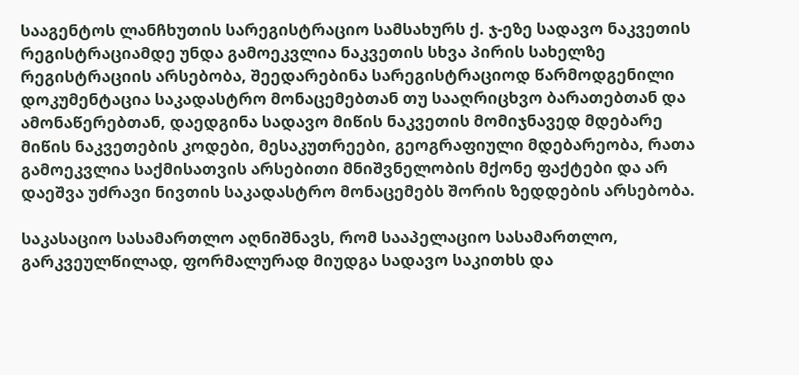სააგენტოს ლანჩხუთის სარეგისტრაციო სამსახურს ქ. ჯ-ეზე სადავო ნაკვეთის რეგისტრაციამდე უნდა გამოეკვლია ნაკვეთის სხვა პირის სახელზე რეგისტრაციის არსებობა, შეედარებინა სარეგისტრაციოდ წარმოდგენილი დოკუმენტაცია საკადასტრო მონაცემებთან თუ სააღრიცხვო ბარათებთან და ამონაწერებთან, დაედგინა სადავო მიწის ნაკვეთის მომიჯნავედ მდებარე მიწის ნაკვეთების კოდები, მესაკუთრეები, გეოგრაფიული მდებარეობა, რათა გამოეკვლია საქმისათვის არსებითი მნიშვნელობის მქონე ფაქტები და არ დაეშვა უძრავი ნივთის საკადასტრო მონაცემებს შორის ზედდების არსებობა.

საკასაციო სასამართლო აღნიშნავს, რომ სააპელაციო სასამართლო, გარკვეულწილად, ფორმალურად მიუდგა სადავო საკითხს და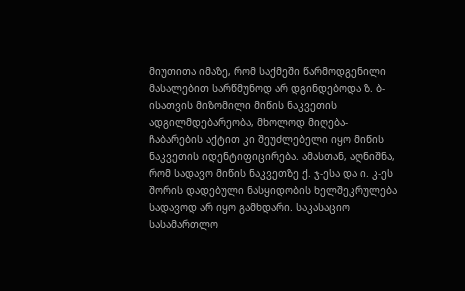მიუთითა იმაზე, რომ საქმეში წარმოდგენილი მასალებით სარწმუნოდ არ დგინდებოდა ზ. ბ-ისათვის მიზომილი მიწის ნაკვეთის ადგილმდებარეობა, მხოლოდ მიღება-ჩაბარების აქტით კი შეუძლებელი იყო მიწის ნაკვეთის იდენტიფიცირება. ამასთან, აღნიშნა, რომ სადავო მიწის ნაკვეთზე ქ. ჯ-ესა და ი. კ-ეს შორის დადებული ნასყიდობის ხელშეკრულება სადავოდ არ იყო გამხდარი. საკასაციო სასამართლო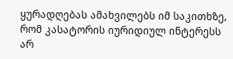ყურადღებას ამახვილებს იმ საკითხზე, რომ კასატორის იურიდიულ ინტერესს არ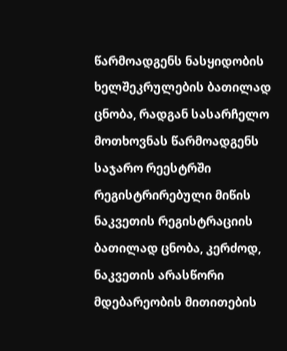წარმოადგენს ნასყიდობის ხელშეკრულების ბათილად ცნობა, რადგან სასარჩელო მოთხოვნას წარმოადგენს საჯარო რეესტრში რეგისტრირებული მიწის ნაკვეთის რეგისტრაციის ბათილად ცნობა, კერძოდ, ნაკვეთის არასწორი მდებარეობის მითითების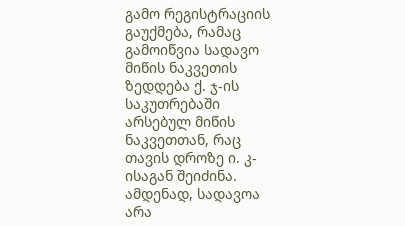გამო რეგისტრაციის გაუქმება, რამაც გამოიწვია სადავო მიწის ნაკვეთის ზედდება ქ. ჯ-ის საკუთრებაში არსებულ მიწის ნაკვეთთან, რაც თავის დროზე ი. კ-ისაგან შეიძინა. ამდენად, სადავოა არა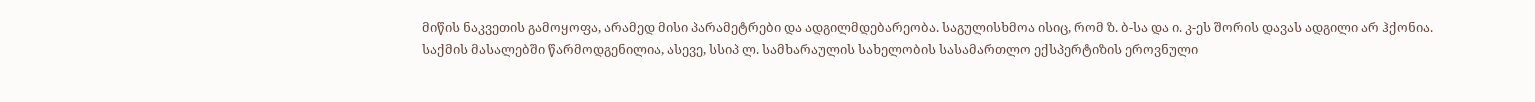მიწის ნაკვეთის გამოყოფა, არამედ მისი პარამეტრები და ადგილმდებარეობა. საგულისხმოა ისიც, რომ ზ. ბ-სა და ი. კ-ეს შორის დავას ადგილი არ ჰქონია. საქმის მასალებში წარმოდგენილია, ასევე, სსიპ ლ. სამხარაულის სახელობის სასამართლო ექსპერტიზის ეროვნული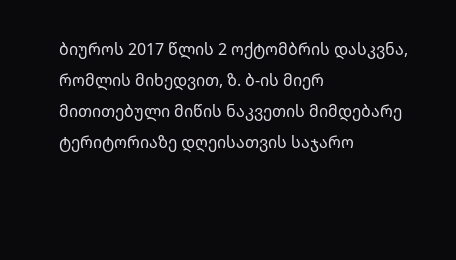ბიუროს 2017 წლის 2 ოქტომბრის დასკვნა, რომლის მიხედვით, ზ. ბ-ის მიერ მითითებული მიწის ნაკვეთის მიმდებარე ტერიტორიაზე დღეისათვის საჯარო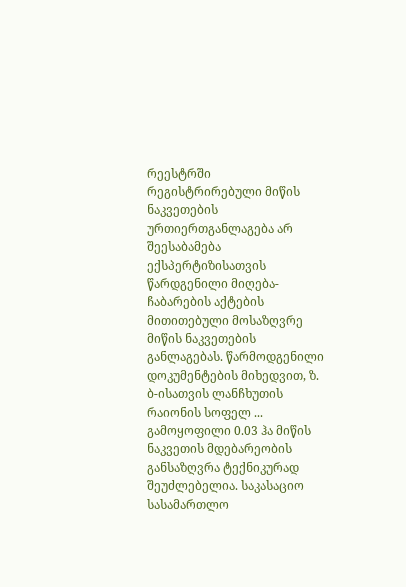რეესტრში რეგისტრირებული მიწის ნაკვეთების ურთიერთგანლაგება არ შეესაბამება ექსპერტიზისათვის წარდგენილი მიღება-ჩაბარების აქტების მითითებული მოსაზღვრე მიწის ნაკვეთების განლაგებას. წარმოდგენილი დოკუმენტების მიხედვით, ზ. ბ-ისათვის ლანჩხუთის რაიონის სოფელ ... გამოყოფილი 0.03 ჰა მიწის ნაკვეთის მდებარეობის განსაზღვრა ტექნიკურად შეუძლებელია. საკასაციო სასამართლო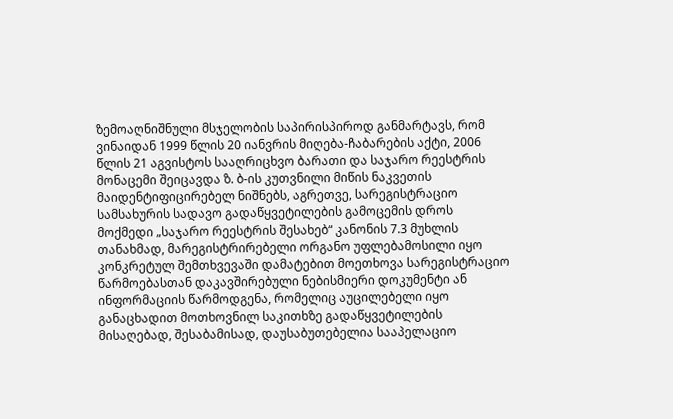ზემოაღნიშნული მსჯელობის საპირისპიროდ განმარტავს, რომ ვინაიდან 1999 წლის 20 იანვრის მიღება-ჩაბარების აქტი, 2006 წლის 21 აგვისტოს სააღრიცხვო ბარათი და საჯარო რეესტრის მონაცემი შეიცავდა ზ. ბ-ის კუთვნილი მიწის ნაკვეთის მაიდენტიფიცირებელ ნიშნებს, აგრეთვე, სარეგისტრაციო სამსახურის სადავო გადაწყვეტილების გამოცემის დროს მოქმედი „საჯარო რეესტრის შესახებ“ კანონის 7.3 მუხლის თანახმად, მარეგისტრირებელი ორგანო უფლებამოსილი იყო კონკრეტულ შემთხვევაში დამატებით მოეთხოვა სარეგისტრაციო წარმოებასთან დაკავშირებული ნებისმიერი დოკუმენტი ან ინფორმაციის წარმოდგენა, რომელიც აუცილებელი იყო განაცხადით მოთხოვნილ საკითხზე გადაწყვეტილების მისაღებად, შესაბამისად, დაუსაბუთებელია სააპელაციო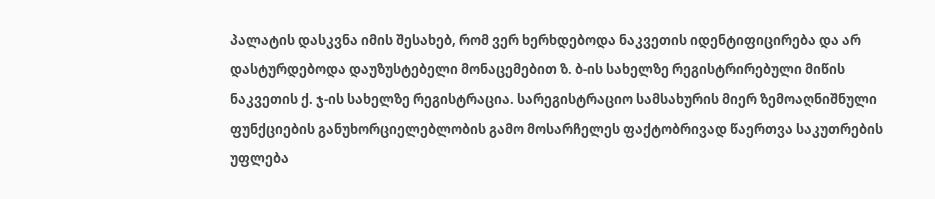პალატის დასკვნა იმის შესახებ, რომ ვერ ხერხდებოდა ნაკვეთის იდენტიფიცირება და არ დასტურდებოდა დაუზუსტებელი მონაცემებით ზ. ბ-ის სახელზე რეგისტრირებული მიწის ნაკვეთის ქ. ჯ-ის სახელზე რეგისტრაცია. სარეგისტრაციო სამსახურის მიერ ზემოაღნიშნული ფუნქციების განუხორციელებლობის გამო მოსარჩელეს ფაქტობრივად წაერთვა საკუთრების უფლება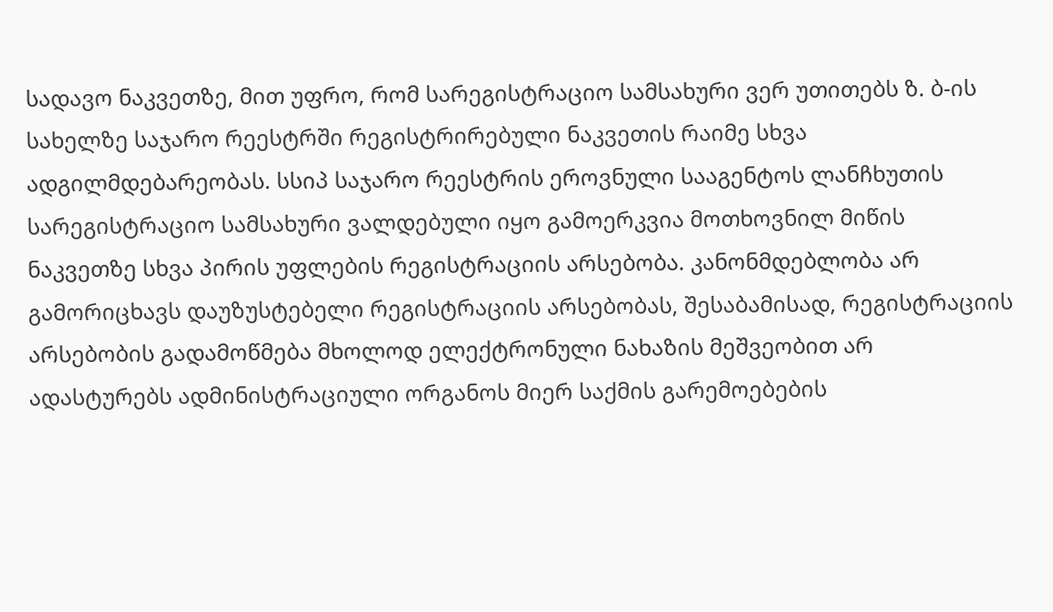სადავო ნაკვეთზე, მით უფრო, რომ სარეგისტრაციო სამსახური ვერ უთითებს ზ. ბ-ის სახელზე საჯარო რეესტრში რეგისტრირებული ნაკვეთის რაიმე სხვა ადგილმდებარეობას. სსიპ საჯარო რეესტრის ეროვნული სააგენტოს ლანჩხუთის სარეგისტრაციო სამსახური ვალდებული იყო გამოერკვია მოთხოვნილ მიწის ნაკვეთზე სხვა პირის უფლების რეგისტრაციის არსებობა. კანონმდებლობა არ გამორიცხავს დაუზუსტებელი რეგისტრაციის არსებობას, შესაბამისად, რეგისტრაციის არსებობის გადამოწმება მხოლოდ ელექტრონული ნახაზის მეშვეობით არ ადასტურებს ადმინისტრაციული ორგანოს მიერ საქმის გარემოებების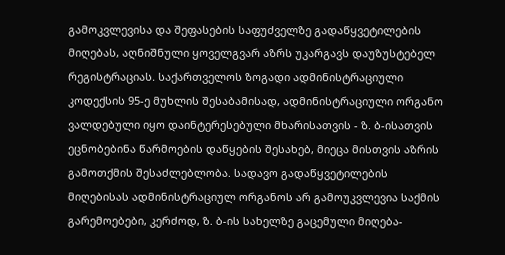გამოკვლევისა და შეფასების საფუძველზე გადაწყვეტილების მიღებას, აღნიშნული ყოველგვარ აზრს უკარგავს დაუზუსტებელ რეგისტრაციას. საქართველოს ზოგადი ადმინისტრაციული კოდექსის 95-ე მუხლის შესაბამისად, ადმინისტრაციული ორგანო ვალდებული იყო დაინტერესებული მხარისათვის - ზ. ბ-ისათვის ეცნობებინა წარმოების დაწყების შესახებ, მიეცა მისთვის აზრის გამოთქმის შესაძლებლობა. სადავო გადაწყვეტილების მიღებისას ადმინისტრაციულ ორგანოს არ გამოუკვლევია საქმის გარემოებები, კერძოდ, ზ. ბ-ის სახელზე გაცემული მიღება-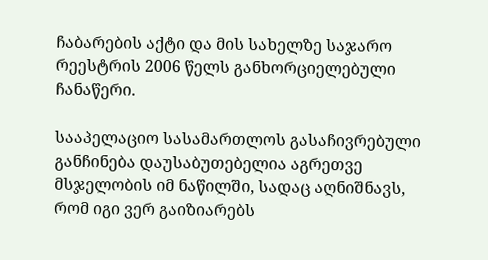ჩაბარების აქტი და მის სახელზე საჯარო რეესტრის 2006 წელს განხორციელებული ჩანაწერი.

სააპელაციო სასამართლოს გასაჩივრებული განჩინება დაუსაბუთებელია აგრეთვე მსჯელობის იმ ნაწილში, სადაც აღნიშნავს, რომ იგი ვერ გაიზიარებს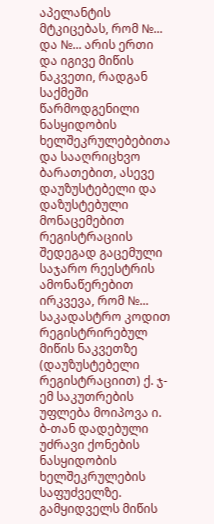აპელანტის მტკიცებას, რომ №... და №... არის ერთი და იგივე მიწის ნაკვეთი, რადგან საქმეში წარმოდგენილი ნასყიდობის ხელშეკრულებებითა და სააღრიცხვო ბარათებით, ასევე დაუზუსტებელი და დაზუსტებული მონაცემებით რეგისტრაციის შედეგად გაცემული საჯარო რეესტრის ამონაწერებით ირკვევა, რომ №... საკადასტრო კოდით რეგისტრირებულ მიწის ნაკვეთზე (დაუზუსტებელი რეგისტრაციით) ქ. ჯ-ემ საკუთრების უფლება მოიპოვა ი. ბ-თან დადებული უძრავი ქონების ნასყიდობის ხელშეკრულების საფუძველზე. გამყიდველს მიწის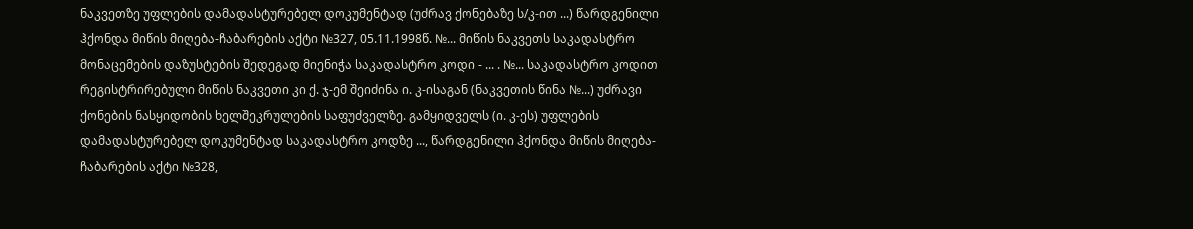ნაკვეთზე უფლების დამადასტურებელ დოკუმენტად (უძრავ ქონებაზე ს/კ-ით ...) წარდგენილი ჰქონდა მიწის მიღება-ჩაბარების აქტი №327, 05.11.1998წ. №... მიწის ნაკვეთს საკადასტრო მონაცემების დაზუსტების შედეგად მიენიჭა საკადასტრო კოდი - ... . №... საკადასტრო კოდით რეგისტრირებული მიწის ნაკვეთი კი ქ. ჯ-ემ შეიძინა ი. კ-ისაგან (ნაკვეთის წინა №...) უძრავი ქონების ნასყიდობის ხელშეკრულების საფუძველზე. გამყიდველს (ი. კ-ეს) უფლების დამადასტურებელ დოკუმენტად საკადასტრო კოდზე ..., წარდგენილი ჰქონდა მიწის მიღება-ჩაბარების აქტი №328,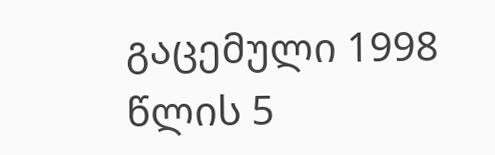გაცემული 1998 წლის 5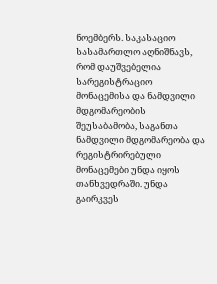ნოემბერს. საკასაციო სასამართლო აღნიშნავს, რომ დაუშვებელია სარეგისტრაციო მონაცემისა და ნამდვილი მდგომარეობის შეუსაბამობა, საგანთა ნამდვილი მდგომარეობა და რეგისტრირებული მონაცემები უნდა იყოს თანხვედრაში. უნდა გაირკვეს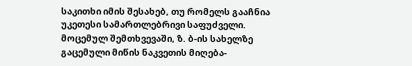საკითხი იმის შესახებ, თუ რომელს გააჩნია უკეთესი სამართლებრივი საფუძველი. მოცემულ შემთხვევაში, ზ. ბ-ის სახელზე გაცემული მიწის ნაკვეთის მიღება-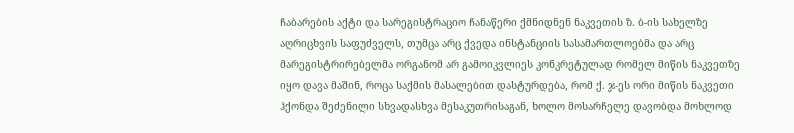ჩაბარების აქტი და სარეგისტრაციო ჩანაწერი ქმნიდნენ ნაკვეთის ზ. ბ-ის სახელზე აღრიცხვის საფუძველს, თუმცა არც ქვედა ინსტანციის სასამართლოებმა და არც მარეგისტრირებელმა ორგანომ არ გამოიკვლიეს კონკრეტულად რომელ მიწის ნაკვეთზე იყო დავა მაშინ, როცა საქმის მასალებით დასტურდება, რომ ქ. ჯ-ეს ორი მიწის ნაკვეთი ჰქონდა შეძენილი სხვადასხვა მესაკუთრისაგან, ხოლო მოსარჩელე დავობდა მოხლოდ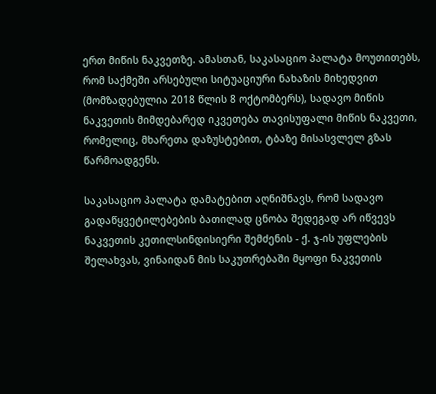ერთ მიწის ნაკვეთზე. ამასთან, საკასაციო პალატა მოუთითებს, რომ საქმეში არსებული სიტუაციური ნახაზის მიხედვით (მომზადებულია 2018 წლის 8 ოქტომბერს), სადავო მიწის ნაკვეთის მიმდებარედ იკვეთება თავისუფალი მიწის ნაკვეთი, რომელიც, მხარეთა დაზუსტებით, ტბაზე მისასვლელ გზას წარმოადგენს.

საკასაციო პალატა დამატებით აღნიშნავს, რომ სადავო გადაწყვეტილებების ბათილად ცნობა შედეგად არ იწვევს ნაკვეთის კეთილსინდისიერი შემძენის - ქ. ჯ-ის უფლების შელახვას, ვინაიდან მის საკუთრებაში მყოფი ნაკვეთის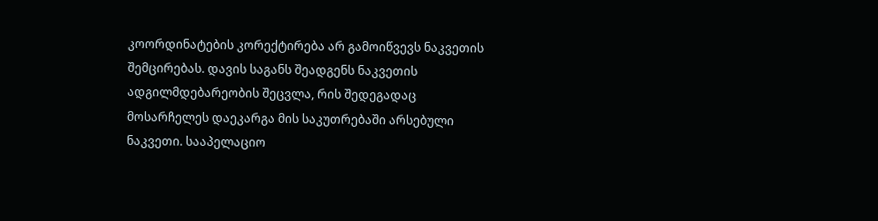კოორდინატების კორექტირება არ გამოიწვევს ნაკვეთის შემცირებას. დავის საგანს შეადგენს ნაკვეთის ადგილმდებარეობის შეცვლა, რის შედეგადაც მოსარჩელეს დაეკარგა მის საკუთრებაში არსებული ნაკვეთი. სააპელაციო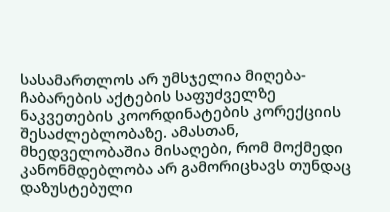სასამართლოს არ უმსჯელია მიღება-ჩაბარების აქტების საფუძველზე ნაკვეთების კოორდინატების კორექციის შესაძლებლობაზე. ამასთან, მხედველობაშია მისაღები, რომ მოქმედი კანონმდებლობა არ გამორიცხავს თუნდაც დაზუსტებული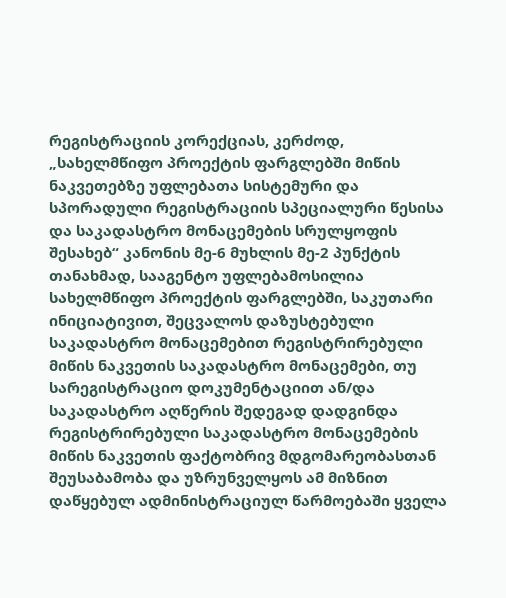რეგისტრაციის კორექციას, კერძოდ, „სახელმწიფო პროექტის ფარგლებში მიწის ნაკვეთებზე უფლებათა სისტემური და სპორადული რეგისტრაციის სპეციალური წესისა და საკადასტრო მონაცემების სრულყოფის შესახებ“ კანონის მე-6 მუხლის მე-2 პუნქტის თანახმად, სააგენტო უფლებამოსილია სახელმწიფო პროექტის ფარგლებში, საკუთარი ინიციატივით, შეცვალოს დაზუსტებული საკადასტრო მონაცემებით რეგისტრირებული მიწის ნაკვეთის საკადასტრო მონაცემები, თუ სარეგისტრაციო დოკუმენტაციით ან/და საკადასტრო აღწერის შედეგად დადგინდა რეგისტრირებული საკადასტრო მონაცემების მიწის ნაკვეთის ფაქტობრივ მდგომარეობასთან შეუსაბამობა და უზრუნველყოს ამ მიზნით დაწყებულ ადმინისტრაციულ წარმოებაში ყველა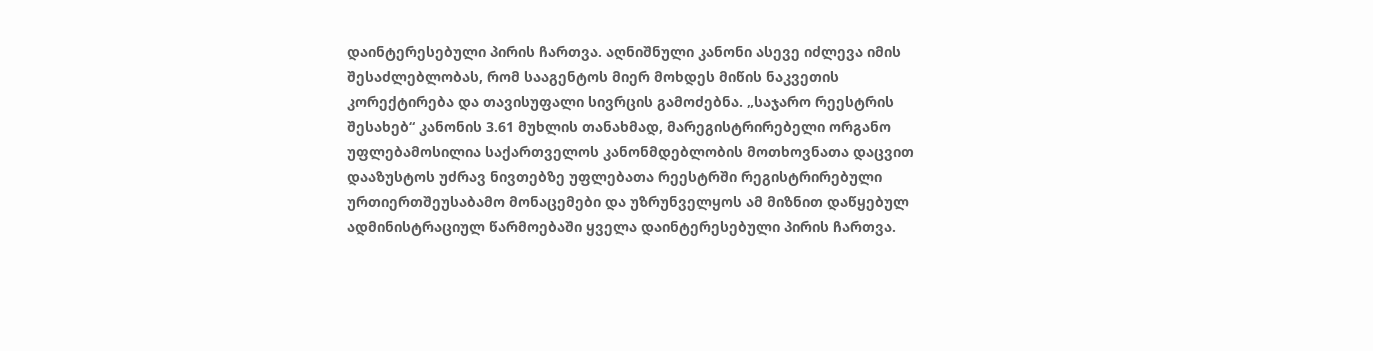დაინტერესებული პირის ჩართვა. აღნიშნული კანონი ასევე იძლევა იმის შესაძლებლობას, რომ სააგენტოს მიერ მოხდეს მიწის ნაკვეთის კორექტირება და თავისუფალი სივრცის გამოძებნა. „საჯარო რეესტრის შესახებ“ კანონის 3.61 მუხლის თანახმად, მარეგისტრირებელი ორგანო უფლებამოსილია საქართველოს კანონმდებლობის მოთხოვნათა დაცვით დააზუსტოს უძრავ ნივთებზე უფლებათა რეესტრში რეგისტრირებული ურთიერთშეუსაბამო მონაცემები და უზრუნველყოს ამ მიზნით დაწყებულ ადმინისტრაციულ წარმოებაში ყველა დაინტერესებული პირის ჩართვა.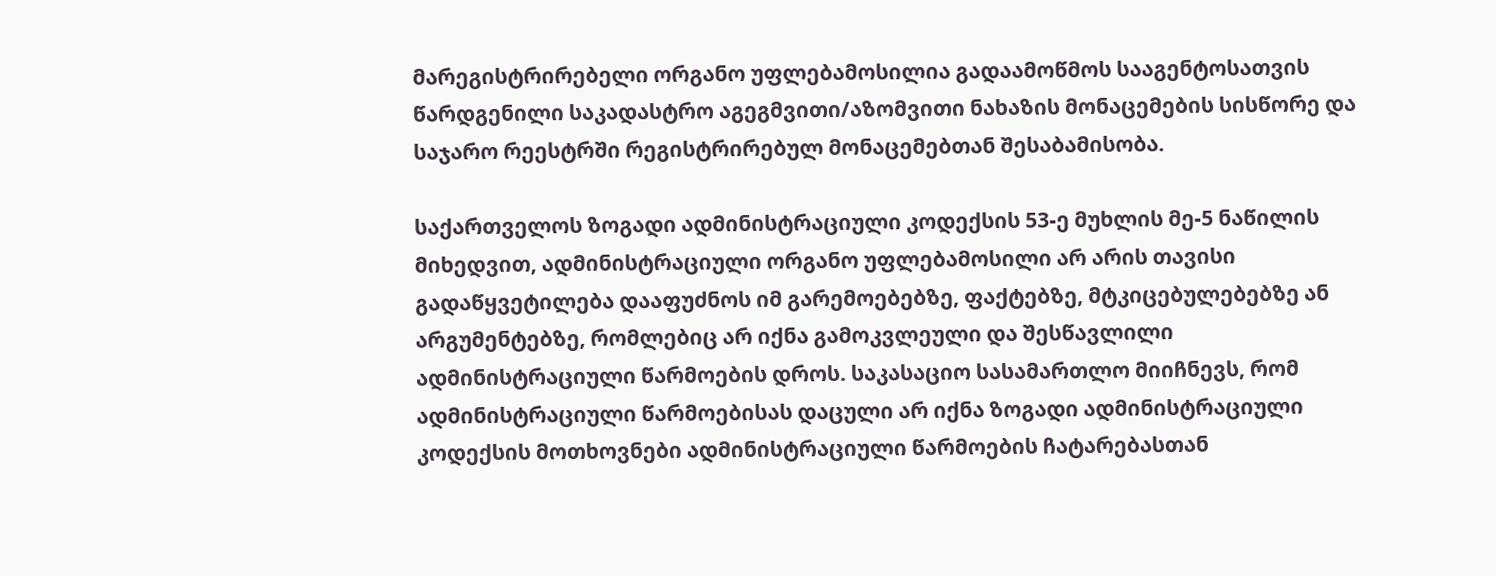მარეგისტრირებელი ორგანო უფლებამოსილია გადაამოწმოს სააგენტოსათვის წარდგენილი საკადასტრო აგეგმვითი/აზომვითი ნახაზის მონაცემების სისწორე და საჯარო რეესტრში რეგისტრირებულ მონაცემებთან შესაბამისობა.

საქართველოს ზოგადი ადმინისტრაციული კოდექსის 53-ე მუხლის მე-5 ნაწილის მიხედვით, ადმინისტრაციული ორგანო უფლებამოსილი არ არის თავისი გადაწყვეტილება დააფუძნოს იმ გარემოებებზე, ფაქტებზე, მტკიცებულებებზე ან არგუმენტებზე, რომლებიც არ იქნა გამოკვლეული და შესწავლილი ადმინისტრაციული წარმოების დროს. საკასაციო სასამართლო მიიჩნევს, რომ ადმინისტრაციული წარმოებისას დაცული არ იქნა ზოგადი ადმინისტრაციული კოდექსის მოთხოვნები ადმინისტრაციული წარმოების ჩატარებასთან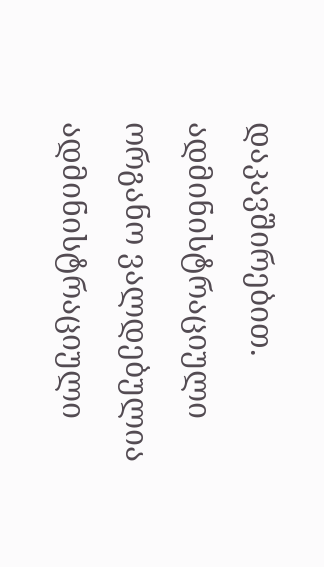დაკავშირებით. ადმინისტრაციული ორგანო ვალდებულია ადმინისტრაციული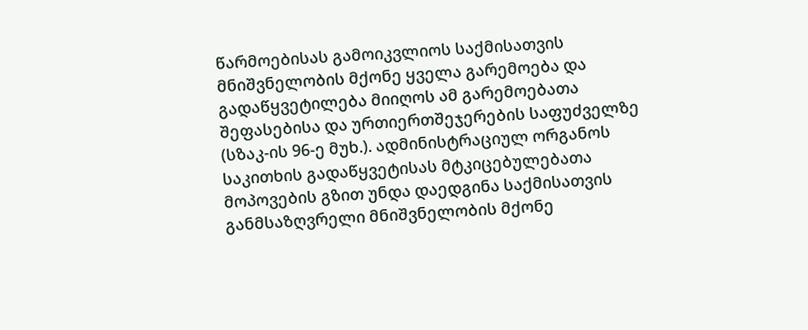წარმოებისას გამოიკვლიოს საქმისათვის მნიშვნელობის მქონე ყველა გარემოება და გადაწყვეტილება მიიღოს ამ გარემოებათა შეფასებისა და ურთიერთშეჯერების საფუძველზე (სზაკ-ის 96-ე მუხ.). ადმინისტრაციულ ორგანოს საკითხის გადაწყვეტისას მტკიცებულებათა მოპოვების გზით უნდა დაედგინა საქმისათვის განმსაზღვრელი მნიშვნელობის მქონე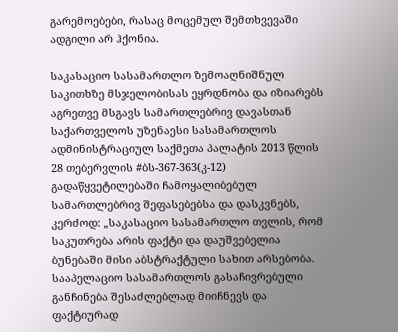გარემოებები, რასაც მოცემულ შემთხვევაში ადგილი არ ჰქონია.

საკასაციო სასამართლო ზემოაღნიშნულ საკითხზე მსჯელობისას ეყრდნობა და იზიარებს აგრეთვე მსგავს სამართლებრივ დავასთან საქართველოს უზენაესი სასამართლოს ადმინისტრაციულ საქმეთა პალატის 2013 წლის 28 თებერვლის #ბს-367-363(კ-12) გადაწყვეტილებაში ჩამოყალიბებულ სამართლებრივ შეფასებებსა და დასკვნებს, კერძოდ: „საკასაციო სასამართლო თვლის, რომ საკუთრება არის ფაქტი და დაუშვებელია ბუნებაში მისი აბსტრაქტული სახით არსებობა. სააპელაციო სასამართლოს გასაჩივრებული განჩინება შესაძლებლად მიიჩნევს და ფაქტიურად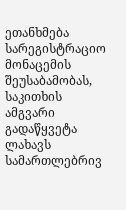ეთანხმება სარეგისტრაციო მონაცემის შეუსაბამობას, საკითხის ამგვარი გადაწყვეტა ლახავს სამართლებრივ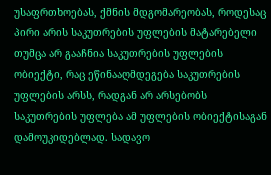უსაფრთხოებას, ქმნის მდგომარეობას, როდესაც პირი არის საკუთრების უფლების მატარებელი თუმცა არ გააჩნია საკუთრების უფლების ობიექტი, რაც ეწინააღმდეგება საკუთრების უფლების არსს, რადგან არ არსებობს საკუთრების უფლება ამ უფლების ობიექტისაგან დამოუკიდებლად. სადავო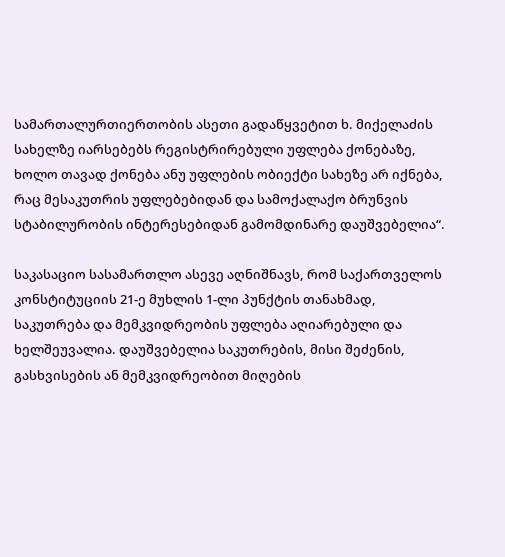სამართალურთიერთობის ასეთი გადაწყვეტით ხ. მიქელაძის სახელზე იარსებებს რეგისტრირებული უფლება ქონებაზე, ხოლო თავად ქონება ანუ უფლების ობიექტი სახეზე არ იქნება, რაც მესაკუთრის უფლებებიდან და სამოქალაქო ბრუნვის სტაბილურობის ინტერესებიდან გამომდინარე დაუშვებელია“.

საკასაციო სასამართლო ასევე აღნიშნავს, რომ საქართველოს კონსტიტუციის 21-ე მუხლის 1-ლი პუნქტის თანახმად, საკუთრება და მემკვიდრეობის უფლება აღიარებული და ხელშეუვალია. დაუშვებელია საკუთრების, მისი შეძენის, გასხვისების ან მემკვიდრეობით მიღების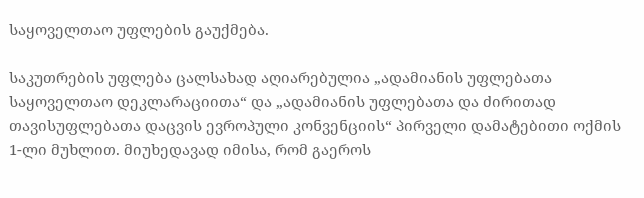საყოველთაო უფლების გაუქმება.

საკუთრების უფლება ცალსახად აღიარებულია „ადამიანის უფლებათა საყოველთაო დეკლარაციითა“ და „ადამიანის უფლებათა და ძირითად თავისუფლებათა დაცვის ევროპული კონვენციის“ პირველი დამატებითი ოქმის 1-ლი მუხლით. მიუხედავად იმისა, რომ გაეროს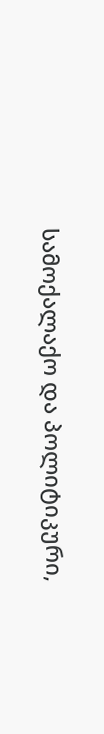სამოქალაქო და პოლიტიკური,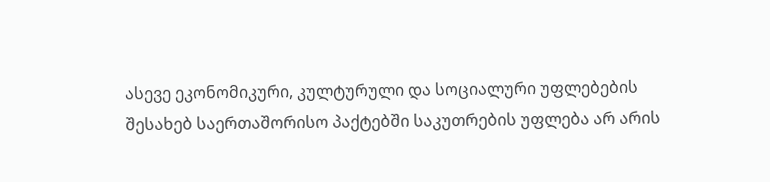ასევე ეკონომიკური, კულტურული და სოციალური უფლებების შესახებ საერთაშორისო პაქტებში საკუთრების უფლება არ არის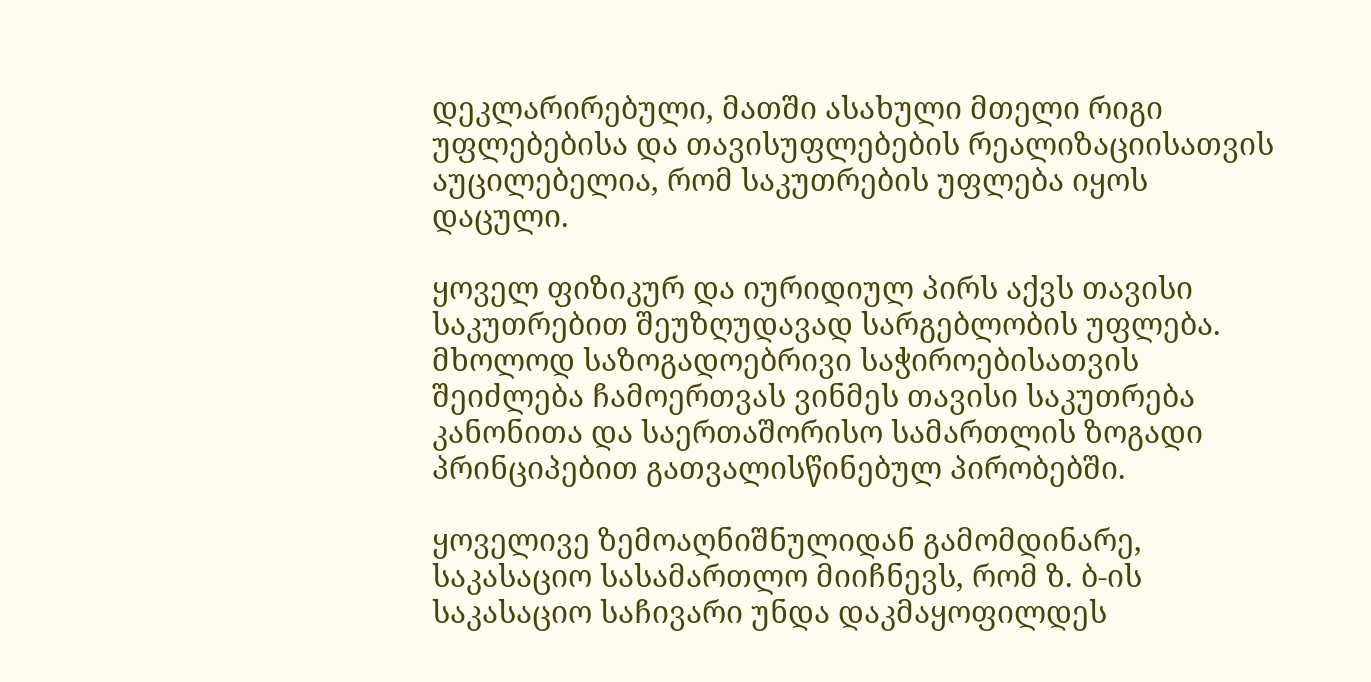დეკლარირებული, მათში ასახული მთელი რიგი უფლებებისა და თავისუფლებების რეალიზაციისათვის აუცილებელია, რომ საკუთრების უფლება იყოს დაცული.

ყოველ ფიზიკურ და იურიდიულ პირს აქვს თავისი საკუთრებით შეუზღუდავად სარგებლობის უფლება. მხოლოდ საზოგადოებრივი საჭიროებისათვის შეიძლება ჩამოერთვას ვინმეს თავისი საკუთრება კანონითა და საერთაშორისო სამართლის ზოგადი პრინციპებით გათვალისწინებულ პირობებში.

ყოველივე ზემოაღნიშნულიდან გამომდინარე, საკასაციო სასამართლო მიიჩნევს, რომ ზ. ბ-ის საკასაციო საჩივარი უნდა დაკმაყოფილდეს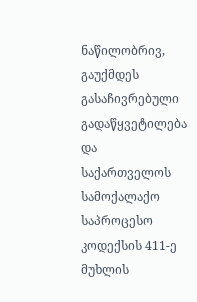ნაწილობრივ, გაუქმდეს გასაჩივრებული გადაწყვეტილება და საქართველოს სამოქალაქო საპროცესო კოდექსის 411-ე მუხლის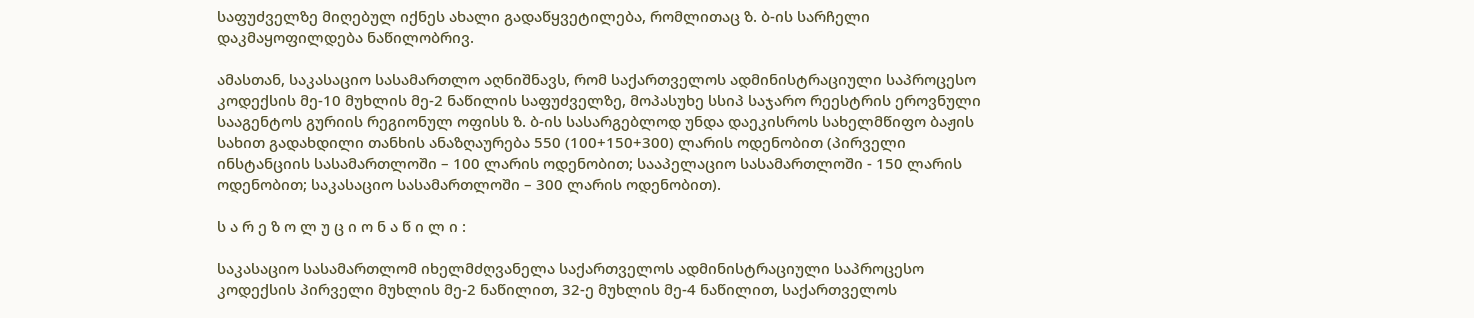საფუძველზე მიღებულ იქნეს ახალი გადაწყვეტილება, რომლითაც ზ. ბ-ის სარჩელი დაკმაყოფილდება ნაწილობრივ.

ამასთან, საკასაციო სასამართლო აღნიშნავს, რომ საქართველოს ადმინისტრაციული საპროცესო კოდექსის მე-10 მუხლის მე-2 ნაწილის საფუძველზე, მოპასუხე სსიპ საჯარო რეესტრის ეროვნული სააგენტოს გურიის რეგიონულ ოფისს ზ. ბ-ის სასარგებლოდ უნდა დაეკისროს სახელმწიფო ბაჟის სახით გადახდილი თანხის ანაზღაურება 550 (100+150+300) ლარის ოდენობით (პირველი ინსტანციის სასამართლოში – 100 ლარის ოდენობით; სააპელაციო სასამართლოში - 150 ლარის ოდენობით; საკასაციო სასამართლოში – 300 ლარის ოდენობით).

ს ა რ ე ზ ო ლ უ ც ი ო ნ ა წ ი ლ ი :

საკასაციო სასამართლომ იხელმძღვანელა საქართველოს ადმინისტრაციული საპროცესო კოდექსის პირველი მუხლის მე-2 ნაწილით, 32-ე მუხლის მე-4 ნაწილით, საქართველოს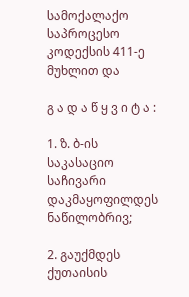სამოქალაქო საპროცესო კოდექსის 411-ე მუხლით და

გ ა დ ა წ ყ ვ ი ტ ა :

1. ზ. ბ-ის საკასაციო საჩივარი დაკმაყოფილდეს ნაწილობრივ;

2. გაუქმდეს ქუთაისის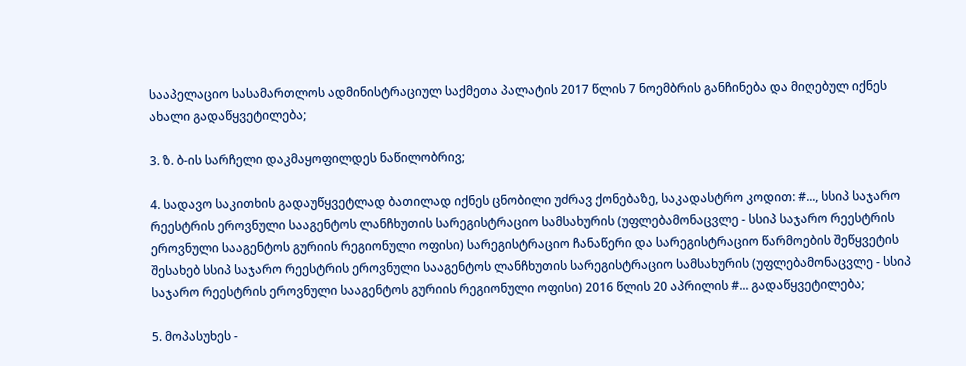სააპელაციო სასამართლოს ადმინისტრაციულ საქმეთა პალატის 2017 წლის 7 ნოემბრის განჩინება და მიღებულ იქნეს ახალი გადაწყვეტილება;

3. ზ. ბ-ის სარჩელი დაკმაყოფილდეს ნაწილობრივ;

4. სადავო საკითხის გადაუწყვეტლად ბათილად იქნეს ცნობილი უძრავ ქონებაზე, საკადასტრო კოდით: #..., სსიპ საჯარო რეესტრის ეროვნული სააგენტოს ლანჩხუთის სარეგისტრაციო სამსახურის (უფლებამონაცვლე - სსიპ საჯარო რეესტრის ეროვნული სააგენტოს გურიის რეგიონული ოფისი) სარეგისტრაციო ჩანაწერი და სარეგისტრაციო წარმოების შეწყვეტის შესახებ სსიპ საჯარო რეესტრის ეროვნული სააგენტოს ლანჩხუთის სარეგისტრაციო სამსახურის (უფლებამონაცვლე - სსიპ საჯარო რეესტრის ეროვნული სააგენტოს გურიის რეგიონული ოფისი) 2016 წლის 20 აპრილის #... გადაწყვეტილება;

5. მოპასუხეს -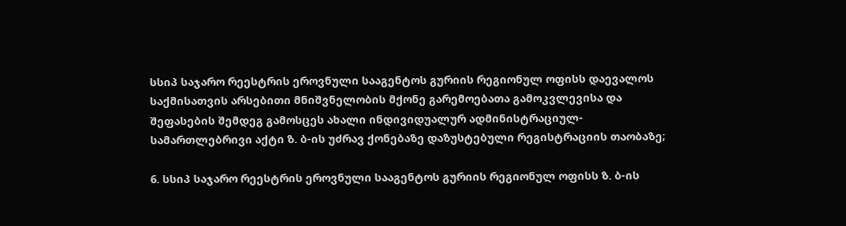სსიპ საჯარო რეესტრის ეროვნული სააგენტოს გურიის რეგიონულ ოფისს დაევალოს საქმისათვის არსებითი მნიშვნელობის მქონე გარემოებათა გამოკვლევისა და შეფასების შემდეგ გამოსცეს ახალი ინდივიდუალურ ადმინისტრაციულ-სამართლებრივი აქტი ზ. ბ-ის უძრავ ქონებაზე დაზუსტებული რეგისტრაციის თაობაზე;

6. სსიპ საჯარო რეესტრის ეროვნული სააგენტოს გურიის რეგიონულ ოფისს ზ. ბ-ის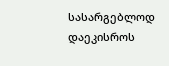სასარგებლოდ დაეკისროს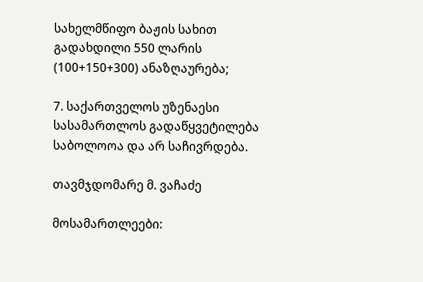სახელმწიფო ბაჟის სახით გადახდილი 550 ლარის (100+150+300) ანაზღაურება;

7. საქართველოს უზენაესი სასამართლოს გადაწყვეტილება საბოლოოა და არ საჩივრდება.

თავმჯდომარე მ. ვაჩაძე

მოსამართლეები: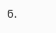ნ.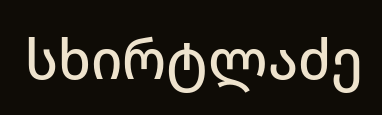სხირტლაძე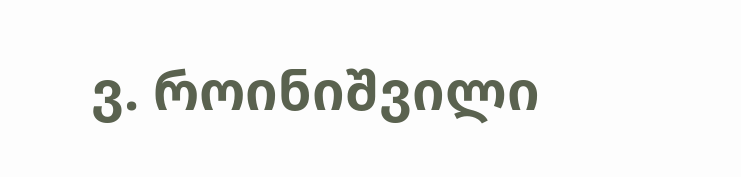ვ. როინიშვილი